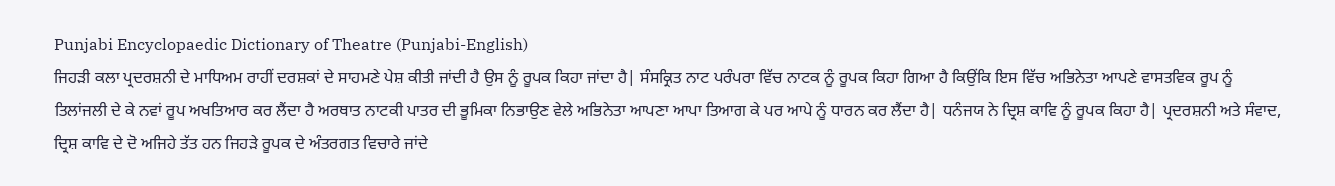Punjabi Encyclopaedic Dictionary of Theatre (Punjabi-English)
ਜਿਹੜੀ ਕਲਾ ਪ੍ਰਦਰਸ਼ਨੀ ਦੇ ਮਾਧਿਅਮ ਰਾਹੀਂ ਦਰਸ਼ਕਾਂ ਦੇ ਸਾਹਮਣੇ ਪੇਸ਼ ਕੀਤੀ ਜਾਂਦੀ ਹੈ ਉਸ ਨੂੰ ਰੂਪਕ ਕਿਹਾ ਜਾਂਦਾ ਹੈ| ਸੰਸਕ੍ਰਿਤ ਨਾਟ ਪਰੰਪਰਾ ਵਿੱਚ ਨਾਟਕ ਨੂੰ ਰੂਪਕ ਕਿਹਾ ਗਿਆ ਹੈ ਕਿਉਂਕਿ ਇਸ ਵਿੱਚ ਅਭਿਨੇਤਾ ਆਪਣੇ ਵਾਸਤਵਿਕ ਰੂਪ ਨੂੰ ਤਿਲਾਂਜਲੀ ਦੇ ਕੇ ਨਵਾਂ ਰੂਪ ਅਖਤਿਆਰ ਕਰ ਲੈਂਦਾ ਹੈ ਅਰਥਾਤ ਨਾਟਕੀ ਪਾਤਰ ਦੀ ਭੂਮਿਕਾ ਨਿਭਾਉਣ ਵੇਲੇ ਅਭਿਨੇਤਾ ਆਪਣਾ ਆਪਾ ਤਿਆਗ ਕੇ ਪਰ ਆਪੇ ਨੂੰ ਧਾਰਨ ਕਰ ਲੈਂਦਾ ਹੈ| ਧਨੰਜਯ ਨੇ ਦ੍ਰਿਸ਼ ਕਾਵਿ ਨੂੰ ਰੂਪਕ ਕਿਹਾ ਹੈ| ਪ੍ਰਦਰਸ਼ਨੀ ਅਤੇ ਸੰਵਾਦ, ਦ੍ਰਿਸ਼ ਕਾਵਿ ਦੇ ਦੋ ਅਜਿਹੇ ਤੱਤ ਹਨ ਜਿਹੜੇ ਰੂਪਕ ਦੇ ਅੰਤਰਗਤ ਵਿਚਾਰੇ ਜਾਂਦੇ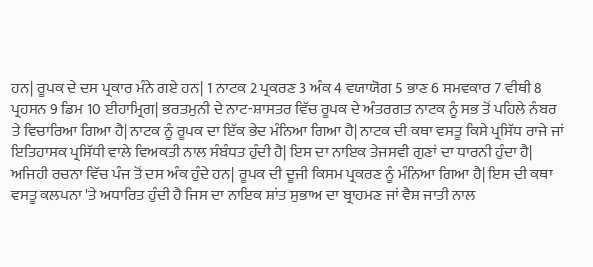ਹਨ| ਰੂਪਕ ਦੇ ਦਸ ਪ੍ਰਕਾਰ ਮੰਨੇ ਗਏ ਹਨ| 1 ਨਾਟਕ 2 ਪ੍ਰਕਰਣ 3 ਅੰਕ 4 ਵਯਾਯੋਗ 5 ਭਾਣ 6 ਸਮਵਕਾਰ 7 ਵੀਥੀ 8 ਪ੍ਰਹਸਨ 9 ਡਿਮ 10 ਈਹਾਮ੍ਰਿਗ| ਭਰਤਮੁਨੀ ਦੇ ਨਾਟ-ਸ਼ਾਸਤਰ ਵਿੱਚ ਰੂਪਕ ਦੇ ਅੰਤਰਗਤ ਨਾਟਕ ਨੂੰ ਸਭ ਤੋਂ ਪਹਿਲੇ ਨੰਬਰ ਤੇ ਵਿਚਾਰਿਆ ਗਿਆ ਹੈ| ਨਾਟਕ ਨੂੰ ਰੂਪਕ ਦਾ ਇੱਕ ਭੇਦ ਮੰਨਿਆ ਗਿਆ ਹੈ| ਨਾਟਕ ਦੀ ਕਥਾ ਵਸਤੂ ਕਿਸੇ ਪ੍ਰਸਿੱਧ ਰਾਜੇ ਜਾਂ ਇਤਿਹਾਸਕ ਪ੍ਰਸਿੱਧੀ ਵਾਲੇ ਵਿਅਕਤੀ ਨਾਲ ਸੰਬੰਧਤ ਹੁੰਦੀ ਹੈ| ਇਸ ਦਾ ਨਾਇਕ ਤੇਜਸਵੀ ਗੁਣਾਂ ਦਾ ਧਾਰਨੀ ਹੁੰਦਾ ਹੈ| ਅਜਿਹੀ ਰਚਨਾ ਵਿੱਚ ਪੰਜ ਤੋਂ ਦਸ ਅੰਕ ਹੁੰਦੇ ਹਨ| ਰੂਪਕ ਦੀ ਦੂਜੀ ਕਿਸਮ ਪ੍ਰਕਰਣ ਨੂੰ ਮੰਨਿਆ ਗਿਆ ਹੈ| ਇਸ ਦੀ ਕਥਾ ਵਸਤੂ ਕਲਪਨਾ 'ਤੇ ਅਧਾਰਿਤ ਹੁੰਦੀ ਹੈ ਜਿਸ ਦਾ ਨਾਇਕ ਸ਼ਾਂਤ ਸੁਭਾਅ ਦਾ ਬ੍ਰਾਹਮਣ ਜਾਂ ਵੈਸ਼ ਜਾਤੀ ਨਾਲ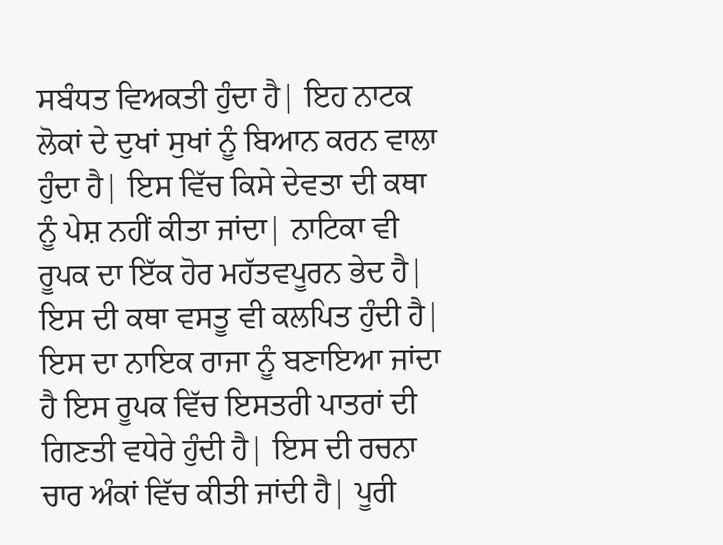ਸਬੰਧਤ ਵਿਅਕਤੀ ਹੁੰਦਾ ਹੈ| ਇਹ ਨਾਟਕ ਲੋਕਾਂ ਦੇ ਦੁਖਾਂ ਸੁਖਾਂ ਨੂੰ ਬਿਆਨ ਕਰਨ ਵਾਲਾ ਹੁੰਦਾ ਹੈ| ਇਸ ਵਿੱਚ ਕਿਸੇ ਦੇਵਤਾ ਦੀ ਕਥਾ ਨੂੰ ਪੇਸ਼ ਨਹੀਂ ਕੀਤਾ ਜਾਂਦਾ| ਨਾਟਿਕਾ ਵੀ ਰੂਪਕ ਦਾ ਇੱਕ ਹੋਰ ਮਹੱਤਵਪੂਰਨ ਭੇਦ ਹੈ| ਇਸ ਦੀ ਕਥਾ ਵਸਤੂ ਵੀ ਕਲਪਿਤ ਹੁੰਦੀ ਹੈ| ਇਸ ਦਾ ਨਾਇਕ ਰਾਜਾ ਨੂੰ ਬਣਾਇਆ ਜਾਂਦਾ ਹੈ ਇਸ ਰੂਪਕ ਵਿੱਚ ਇਸਤਰੀ ਪਾਤਰਾਂ ਦੀ ਗਿਣਤੀ ਵਧੇਰੇ ਹੁੰਦੀ ਹੈ| ਇਸ ਦੀ ਰਚਨਾ ਚਾਰ ਅੰਕਾਂ ਵਿੱਚ ਕੀਤੀ ਜਾਂਦੀ ਹੈ| ਪੂਰੀ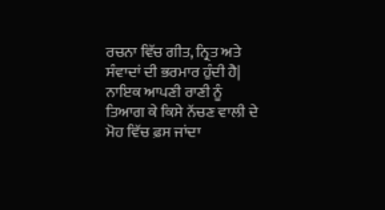ਰਚਨਾ ਵਿੱਚ ਗੀਤ, ਨ੍ਰਿਤ ਅਤੇ ਸੰਵਾਦਾਂ ਦੀ ਭਰਮਾਰ ਹੁੰਦੀ ਹੈ| ਨਾਇਕ ਆਪਣੀ ਰਾਣੀ ਨੂੰ ਤਿਆਗ ਕੇ ਕਿਸੇ ਨੱਚਣ ਵਾਲੀ ਦੇ ਮੋਹ ਵਿੱਚ ਫ਼ਸ ਜਾਂਦਾ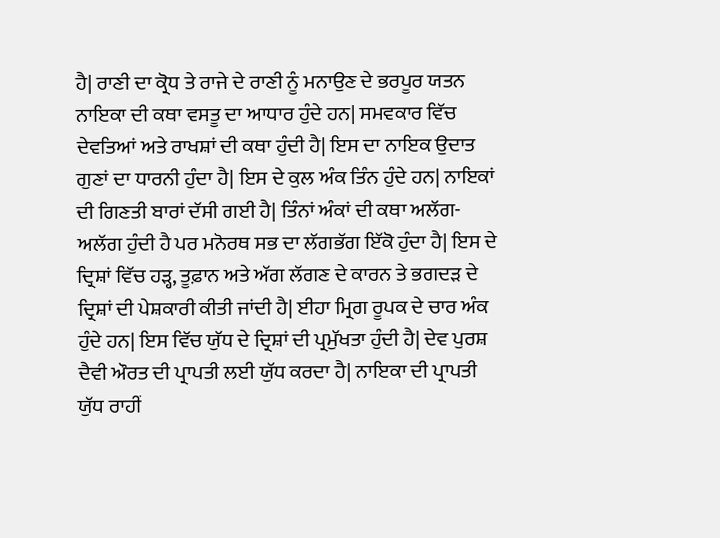ਹੈ| ਰਾਣੀ ਦਾ ਕ੍ਰੋਧ ਤੇ ਰਾਜੇ ਦੇ ਰਾਣੀ ਨੂੰ ਮਨਾਉਣ ਦੇ ਭਰਪੂਰ ਯਤਨ ਨਾਇਕਾ ਦੀ ਕਥਾ ਵਸਤੂ ਦਾ ਆਧਾਰ ਹੁੰਦੇ ਹਨ| ਸਮਵਕਾਰ ਵਿੱਚ ਦੇਵਤਿਆਂ ਅਤੇ ਰਾਖਸ਼ਾਂ ਦੀ ਕਥਾ ਹੁੰਦੀ ਹੈ| ਇਸ ਦਾ ਨਾਇਕ ਉਦਾਤ ਗੁਣਾਂ ਦਾ ਧਾਰਨੀ ਹੁੰਦਾ ਹੈ| ਇਸ ਦੇ ਕੁਲ ਅੰਕ ਤਿੰਨ ਹੁੰਦੇ ਹਨ| ਨਾਇਕਾਂ ਦੀ ਗਿਣਤੀ ਬਾਰਾਂ ਦੱਸੀ ਗਈ ਹੈ| ਤਿੰਨਾਂ ਅੰਕਾਂ ਦੀ ਕਥਾ ਅਲੱਗ-ਅਲੱਗ ਹੁੰਦੀ ਹੈ ਪਰ ਮਨੋਰਥ ਸਭ ਦਾ ਲੱਗਭੱਗ ਇੱਕੋ ਹੁੰਦਾ ਹੈ| ਇਸ ਦੇ ਦ੍ਰਿਸ਼ਾਂ ਵਿੱਚ ਹੜ੍ਹ, ਤੂਫ਼ਾਨ ਅਤੇ ਅੱਗ ਲੱਗਣ ਦੇ ਕਾਰਨ ਤੇ ਭਗਦੜ ਦੇ ਦ੍ਰਿਸ਼ਾਂ ਦੀ ਪੇਸ਼ਕਾਰੀ ਕੀਤੀ ਜਾਂਦੀ ਹੈ| ਈਹਾ ਮ੍ਰਿਗ ਰੂਪਕ ਦੇ ਚਾਰ ਅੰਕ ਹੁੰਦੇ ਹਨ| ਇਸ ਵਿੱਚ ਯੁੱਧ ਦੇ ਦ੍ਰਿਸ਼ਾਂ ਦੀ ਪ੍ਰਮੁੱਖਤਾ ਹੁੰਦੀ ਹੈ| ਦੇਵ ਪੁਰਸ਼ ਦੈਵੀ ਔਰਤ ਦੀ ਪ੍ਰਾਪਤੀ ਲਈ ਯੁੱਧ ਕਰਦਾ ਹੈ| ਨਾਇਕਾ ਦੀ ਪ੍ਰਾਪਤੀ ਯੁੱਧ ਰਾਹੀਂ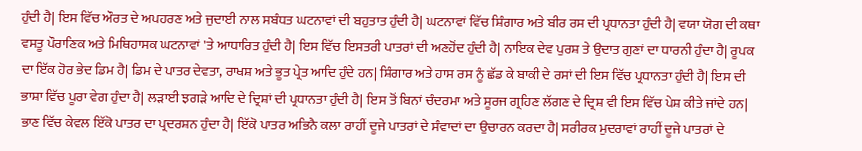ਹੁੰਦੀ ਹੈ| ਇਸ ਵਿੱਚ ਔਰਤ ਦੇ ਅਪਹਰਣ ਅਤੇ ਜੁਦਾਈ ਨਾਲ ਸਬੰਧਤ ਘਟਨਾਵਾਂ ਦੀ ਬਹੁਤਾਤ ਹੁੰਦੀ ਹੈ| ਘਟਨਾਵਾਂ ਵਿੱਚ ਸ਼ਿੰਗਾਰ ਅਤੇ ਬੀਰ ਰਸ ਦੀ ਪ੍ਰਧਾਨਤਾ ਹੁੰਦੀ ਹੈ| ਵਯਾ ਯੋਗ ਦੀ ਕਥਾ ਵਸਤੂ ਪੌਰਾਣਿਕ ਅਤੇ ਮਿਥਿਹਾਸਕ ਘਟਨਾਵਾਂ 'ਤੇ ਆਧਾਰਿਤ ਹੁੰਦੀ ਹੈ| ਇਸ ਵਿੱਚ ਇਸਤਰੀ ਪਾਤਰਾਂ ਦੀ ਅਣਹੋਂਦ ਹੁੰਦੀ ਹੈ| ਨਾਇਕ ਦੇਵ ਪੁਰਸ਼ ਤੇ ਉਦਾਤ ਗੁਣਾਂ ਦਾ ਧਾਰਨੀ ਹੁੰਦਾ ਹੈ| ਰੂਪਕ ਦਾ ਇੱਕ ਹੋਰ ਭੇਦ ਡਿਮ ਹੈ| ਡਿਮ ਦੇ ਪਾਤਰ ਦੇਵਤਾ, ਰਾਖਸ਼ ਅਤੇ ਭੂਤ ਪ੍ਰੇਤ ਆਦਿ ਹੁੰਦੇ ਹਨ| ਸ਼ਿੰਗਾਰ ਅਤੇ ਹਾਸ ਰਸ ਨੂੰ ਛੱਡ ਕੇ ਬਾਕੀ ਦੇ ਰਸਾਂ ਦੀ ਇਸ ਵਿੱਚ ਪ੍ਰਧਾਨਤਾ ਹੁੰਦੀ ਹੈ| ਇਸ ਦੀ ਭਾਸ਼ਾ ਵਿੱਚ ਪੂਰਾ ਵੇਗ ਹੁੰਦਾ ਹੈ| ਲੜਾਈ ਝਗੜੇ ਆਦਿ ਦੇ ਦ੍ਰਿਸ਼ਾਂ ਦੀ ਪ੍ਰਧਾਨਤਾ ਹੁੰਦੀ ਹੈ| ਇਸ ਤੋਂ ਬਿਨਾਂ ਚੰਦਰਮਾ ਅਤੇ ਸੂਰਜ ਗ੍ਰਹਿਣ ਲੱਗਣ ਦੇ ਦ੍ਰਿਸ਼ ਵੀ ਇਸ ਵਿੱਚ ਪੇਸ਼ ਕੀਤੇ ਜਾਂਦੇ ਹਨ| ਭਾਣ ਵਿੱਚ ਕੇਵਲ ਇੱਕੋ ਪਾਤਰ ਦਾ ਪ੍ਰਦਰਸ਼ਨ ਹੁੰਦਾ ਹੈ| ਇੱਕੋ ਪਾਤਰ ਅਭਿਨੈ ਕਲਾ ਰਾਹੀਂ ਦੂਜੇ ਪਾਤਰਾਂ ਦੇ ਸੰਵਾਦਾਂ ਦਾ ਉਚਾਰਨ ਕਰਦਾ ਹੈ| ਸਰੀਰਕ ਮੁਦਰਾਵਾਂ ਰਾਹੀਂ ਦੂਜੇ ਪਾਤਰਾਂ ਦੇ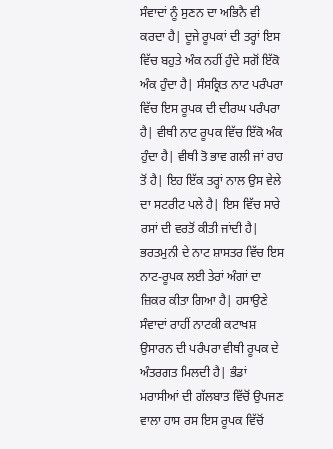ਸੰਵਾਦਾਂ ਨੂੰ ਸੁਣਨ ਦਾ ਅਭਿਨੈ ਵੀ ਕਰਦਾ ਹੈ| ਦੂਜੇ ਰੂਪਕਾਂ ਦੀ ਤਰ੍ਹਾਂ ਇਸ ਵਿੱਚ ਬਹੁਤੇ ਅੰਕ ਨਹੀਂ ਹੁੰਦੇ ਸਗੋਂ ਇੱਕੋ ਅੰਕ ਹੁੰਦਾ ਹੈ| ਸੰਸਕ੍ਰਿਤ ਨਾਟ ਪਰੰਪਰਾ ਵਿੱਚ ਇਸ ਰੂਪਕ ਦੀ ਦੀਰਘ ਪਰੰਪਰਾ ਹੈ| ਵੀਥੀ ਨਾਟ ਰੂਪਕ ਵਿੱਚ ਇੱਕੋ ਅੰਕ ਹੁੰਦਾ ਹੈ| ਵੀਥੀ ਤੋ ਭਾਵ ਗਲੀ ਜਾਂ ਰਾਹ ਤੋਂ ਹੈ| ਇਹ ਇੱਕ ਤਰ੍ਹਾਂ ਨਾਲ ਉਸ ਵੇਲੇ ਦਾ ਸਟਰੀਟ ਪਲੇ ਹੈ| ਇਸ ਵਿੱਚ ਸਾਰੇ ਰਸਾਂ ਦੀ ਵਰਤੋਂ ਕੀਤੀ ਜਾਂਦੀ ਹੈ| ਭਰਤਮੁਨੀ ਦੇ ਨਾਟ ਸ਼ਾਸਤਰ ਵਿੱਚ ਇਸ ਨਾਟ-ਰੂਪਕ ਲਈ ਤੇਰਾਂ ਅੰਗਾਂ ਦਾ ਜ਼ਿਕਰ ਕੀਤਾ ਗਿਆ ਹੈ| ਹਸਾਉਣੇ ਸੰਵਾਦਾਂ ਰਾਹੀਂ ਨਾਟਕੀ ਕਟਾਖਸ਼ ਉਸਾਰਨ ਦੀ ਪਰੰਪਰਾ ਵੀਥੀ ਰੂਪਕ ਦੇ ਅੰਤਰਗਤ ਮਿਲਦੀ ਹੈ| ਭੰਡਾਂ ਮਰਾਸੀਆਂ ਦੀ ਗੱਲਬਾਤ ਵਿੱਚੋਂ ਉਪਜਣ ਵਾਲਾ ਹਾਸ ਰਸ ਇਸ ਰੂਪਕ ਵਿੱਚੋਂ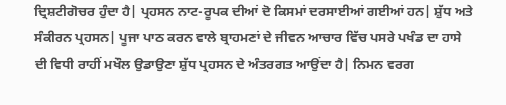ਦ੍ਰਿਸ਼ਟੀਗੋਚਰ ਹੁੰਦਾ ਹੈ| ਪ੍ਰਹਸਨ ਨਾਟ-ਰੂਪਕ ਦੀਆਂ ਦੋ ਕਿਸਮਾਂ ਦਰਸਾਈਆਂ ਗਈਆਂ ਹਨ| ਸ਼ੁੱਧ ਅਤੇ ਸੰਕੀਰਨ ਪ੍ਰਹਸਨ| ਪੂਜਾ ਪਾਠ ਕਰਨ ਵਾਲੇ ਬ੍ਰਾਹਮਣਾਂ ਦੇ ਜੀਵਨ ਆਚਾਰ ਵਿੱਚ ਪਸਰੇ ਪਖੰਡ ਦਾ ਹਾਸੇ ਦੀ ਵਿਧੀ ਰਾਹੀਂ ਮਖੌਲ ਉਡਾਉਣਾ ਸ਼ੁੱਧ ਪ੍ਰਹਸਨ ਦੇ ਅੰਤਰਗਤ ਆਉਂਦਾ ਹੈ| ਨਿਮਨ ਵਰਗ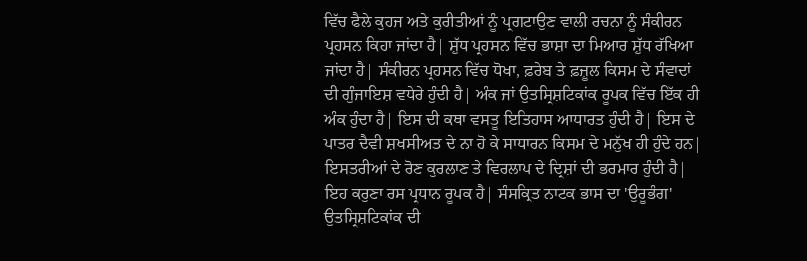ਵਿੱਚ ਫੈਲੇ ਕੁਹਜ ਅਤੇ ਕੁਰੀਤੀਆਂ ਨੂੰ ਪ੍ਰਗਟਾਉਣ ਵਾਲੀ ਰਚਨਾ ਨੂੰ ਸੰਕੀਰਨ ਪ੍ਰਹਸਨ ਕਿਹਾ ਜਾਂਦਾ ਹੈ| ਸ਼ੁੱਧ ਪ੍ਰਹਸਨ ਵਿੱਚ ਭਾਸ਼ਾ ਦਾ ਮਿਆਰ ਸ਼ੁੱਧ ਰੱਖਿਆ ਜਾਂਦਾ ਹੈ| ਸੰਕੀਰਨ ਪ੍ਰਹਸਨ ਵਿੱਚ ਧੋਖਾ, ਫ਼ਰੇਬ ਤੇ ਫ਼ਜ਼ੂਲ ਕਿਸਮ ਦੇ ਸੰਵਾਦਾਂ ਦੀ ਗੁੰਜਾਇਸ਼ ਵਧੇਰੇ ਹੁੰਦੀ ਹੈ| ਅੰਕ ਜਾਂ ਉਤਸ੍ਰਿਸ਼ਟਿਕਾਂਕ ਰੂਪਕ ਵਿੱਚ ਇੱਕ ਹੀ ਅੰਕ ਹੁੰਦਾ ਹੈ| ਇਸ ਦੀ ਕਥਾ ਵਸਤੂ ਇਤਿਹਾਸ ਆਧਾਰਤ ਹੁੰਦੀ ਹੈ| ਇਸ ਦੇ ਪਾਤਰ ਦੈਵੀ ਸ਼ਖਸੀਅਤ ਦੇ ਨਾ ਹੋ ਕੇ ਸਾਧਾਰਨ ਕਿਸਮ ਦੇ ਮਨੁੱਖ ਹੀ ਹੁੰਦੇ ਹਨ| ਇਸਤਰੀਆਂ ਦੇ ਰੋਣ ਕੁਰਲਾਣ ਤੇ ਵਿਰਲਾਪ ਦੇ ਦ੍ਰਿਸ਼ਾਂ ਦੀ ਭਰਮਾਰ ਹੁੰਦੀ ਹੈ| ਇਹ ਕਰੁਣਾ ਰਸ ਪ੍ਰਧਾਨ ਰੂਪਕ ਹੈ| ਸੰਸਕ੍ਰਿਤ ਨਾਟਕ ਭਾਸ ਦਾ 'ਉਰੂਭੰਗ' ਉਤਸ੍ਰਿਸ਼ਟਿਕਾਂਕ ਦੀ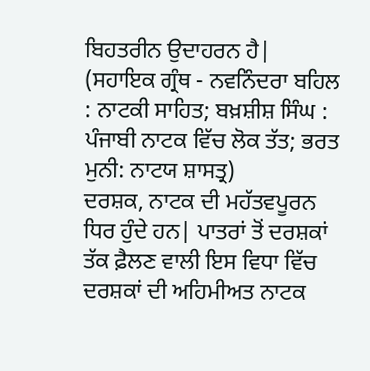ਬਿਹਤਰੀਨ ਉਦਾਹਰਨ ਹੈ|
(ਸਹਾਇਕ ਗ੍ਰੰਥ - ਨਵਨਿੰਦਰਾ ਬਹਿਲ : ਨਾਟਕੀ ਸਾਹਿਤ; ਬਖ਼ਸ਼ੀਸ਼ ਸਿੰਘ : ਪੰਜਾਬੀ ਨਾਟਕ ਵਿੱਚ ਲੋਕ ਤੱਤ; ਭਰਤ ਮੁਨੀ: ਨਾਟਯ ਸ਼ਾਸਤ੍ਰ)
ਦਰਸ਼ਕ, ਨਾਟਕ ਦੀ ਮਹੱਤਵਪੂਰਨ ਧਿਰ ਹੁੰਦੇ ਹਨ| ਪਾਤਰਾਂ ਤੋਂ ਦਰਸ਼ਕਾਂ ਤੱਕ ਫ਼ੈਲਣ ਵਾਲੀ ਇਸ ਵਿਧਾ ਵਿੱਚ ਦਰਸ਼ਕਾਂ ਦੀ ਅਹਿਮੀਅਤ ਨਾਟਕ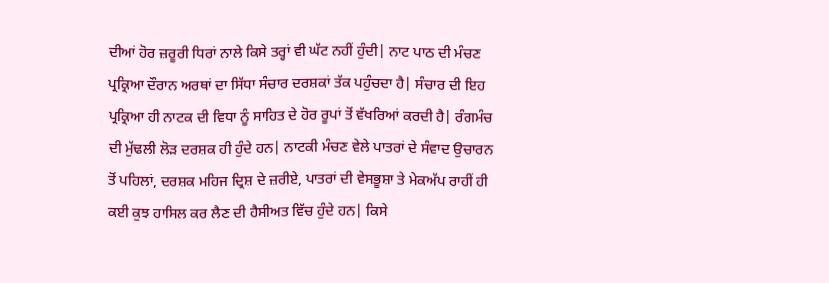ਦੀਆਂ ਹੋਰ ਜ਼ਰੂਰੀ ਧਿਰਾਂ ਨਾਲੇ ਕਿਸੇ ਤਰ੍ਹਾਂ ਵੀ ਘੱਟ ਨਹੀਂ ਹੁੰਦੀ| ਨਾਟ ਪਾਠ ਦੀ ਮੰਚਣ ਪ੍ਰਕ੍ਰਿਆ ਦੌਰਾਨ ਅਰਥਾਂ ਦਾ ਸਿੱਧਾ ਸੰਚਾਰ ਦਰਸ਼ਕਾਂ ਤੱਕ ਪਹੁੰਚਦਾ ਹੈ| ਸੰਚਾਰ ਦੀ ਇਹ ਪ੍ਰਕ੍ਰਿਆ ਹੀ ਨਾਟਕ ਦੀ ਵਿਧਾ ਨੂੰ ਸਾਹਿਤ ਦੇ ਹੋਰ ਰੂਪਾਂ ਤੋਂ ਵੱਖਰਿਆਂ ਕਰਦੀ ਹੈ| ਰੰਗਮੰਚ ਦੀ ਮੁੱਢਲੀ ਲੋੜ ਦਰਸ਼ਕ ਹੀ ਹੁੰਦੇ ਹਨ| ਨਾਟਕੀ ਮੰਚਣ ਵੇਲੇ ਪਾਤਰਾਂ ਦੇ ਸੰਵਾਦ ਉਚਾਰਨ ਤੋਂ ਪਹਿਲਾਂ, ਦਰਸ਼ਕ ਮਹਿਜ ਦ੍ਰਿਸ਼ ਦੇ ਜ਼ਰੀਏ, ਪਾਤਰਾਂ ਦੀ ਵੇਸਭੂਸ਼ਾ ਤੇ ਮੇਕਅੱਪ ਰਾਹੀਂ ਹੀ ਕਈ ਕੁਝ ਹਾਸਿਲ ਕਰ ਲੈਣ ਦੀ ਹੈਸੀਅਤ ਵਿੱਚ ਹੁੰਦੇ ਹਨ| ਕਿਸੇ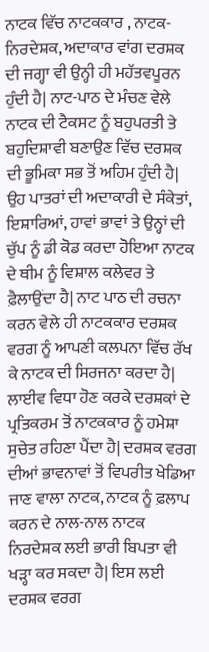ਨਾਟਕ ਵਿੱਚ ਨਾਟਕਕਾਰ , ਨਾਟਕ-ਨਿਰਦੇਸ਼ਕ, ਅਦਾਕਾਰ ਵਾਂਗ ਦਰਸ਼ਕ ਦੀ ਜਗ੍ਹਾ ਵੀ ਉਨ੍ਹੀ ਹੀ ਮਹੱਤਵਪੂਰਨ ਹੁੰਦੀ ਹੈ| ਨਾਟ-ਪਾਠ ਦੇ ਮੰਚਣ ਵੇਲੇ ਨਾਟਕ ਦੀ ਟੈਕਸਟ ਨੂੰ ਬਹੁਪਰਤੀ ਤੇ ਬਹੁਦਿਸ਼ਾਵੀ ਬਣਾਉਣ ਵਿੱਚ ਦਰਸ਼ਕ ਦੀ ਭੂਮਿਕਾ ਸਭ ਤੋਂ ਅਹਿਮ ਹੁੰਦੀ ਹੈ| ਉਹ ਪਾਤਰਾਂ ਦੀ ਅਦਾਕਾਰੀ ਦੇ ਸੰਕੇਤਾਂ, ਇਸ਼ਾਰਿਆਂ, ਹਾਵਾਂ ਭਾਵਾਂ ਤੇ ਉਨ੍ਹਾਂ ਦੀ ਚੁੱਪ ਨੂੰ ਡੀ ਕੋਡ ਕਰਦਾ ਹੋਇਆ ਨਾਟਕ ਦੇ ਥੀਮ ਨੂੰ ਵਿਸ਼ਾਲ ਕਲੇਵਰ ਤੇ ਫ਼ੈਲਾਉਂਦਾ ਹੈ| ਨਾਟ ਪਾਠ ਦੀ ਰਚਨਾ ਕਰਨ ਵੇਲੇ ਹੀ ਨਾਟਕਕਾਰ ਦਰਸ਼ਕ ਵਰਗ ਨੂੰ ਆਪਣੀ ਕਲਪਨਾ ਵਿੱਚ ਰੱਖ ਕੇ ਨਾਟਕ ਦੀ ਸਿਰਜਨਾ ਕਰਦਾ ਹੈ| ਲਾਈਵ ਵਿਧਾ ਹੋਣ ਕਰਕੇ ਦਰਸ਼ਕਾਂ ਦੇ ਪ੍ਰਤਿਕਰਮ ਤੋਂ ਨਾਟਕਕਾਰ ਨੂੰ ਹਮੇਸ਼ਾ ਸੁਚੇਤ ਰਹਿਣਾ ਪੈਂਦਾ ਹੈ| ਦਰਸ਼ਕ ਵਰਗ ਦੀਆਂ ਭਾਵਨਾਵਾਂ ਤੋਂ ਵਿਪਰੀਤ ਖੇਡਿਆ ਜਾਣ ਵਾਲਾ ਨਾਟਕ, ਨਾਟਕ ਨੂੰ ਫ਼ਲਾਪ ਕਰਨ ਦੇ ਨਾਲ-ਨਾਲ ਨਾਟਕ ਨਿਰਦੇਸ਼ਕ ਲਈ ਭਾਰੀ ਬਿਪਤਾ ਵੀ ਖੜ੍ਹਾ ਕਰ ਸਕਦਾ ਹੈ| ਇਸ ਲਈ ਦਰਸ਼ਕ ਵਰਗ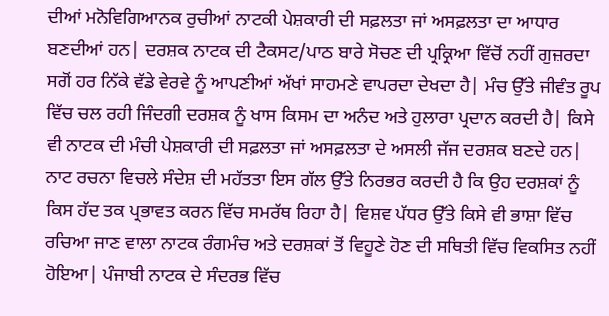ਦੀਆਂ ਮਨੋਵਿਗਿਆਨਕ ਰੁਚੀਆਂ ਨਾਟਕੀ ਪੇਸ਼ਕਾਰੀ ਦੀ ਸਫ਼ਲਤਾ ਜਾਂ ਅਸਫ਼ਲਤਾ ਦਾ ਆਧਾਰ ਬਣਦੀਆਂ ਹਨ| ਦਰਸ਼ਕ ਨਾਟਕ ਦੀ ਟੈਕਸਟ/ਪਾਠ ਬਾਰੇ ਸੋਚਣ ਦੀ ਪ੍ਰਕ੍ਰਿਆ ਵਿੱਚੋਂ ਨਹੀਂ ਗੁਜ਼ਰਦਾ ਸਗੋਂ ਹਰ ਨਿੱਕੇ ਵੱਡੇ ਵੇਰਵੇ ਨੂੰ ਆਪਣੀਆਂ ਅੱਖਾਂ ਸਾਹਮਣੇ ਵਾਪਰਦਾ ਦੇਖਦਾ ਹੈ| ਮੰਚ ਉੱਤੇ ਜੀਵੰਤ ਰੂਪ ਵਿੱਚ ਚਲ ਰਹੀ ਜਿੰਦਗੀ ਦਰਸ਼ਕ ਨੂੰ ਖਾਸ ਕਿਸਮ ਦਾ ਅਨੰਦ ਅਤੇ ਹੁਲਾਰਾ ਪ੍ਰਦਾਨ ਕਰਦੀ ਹੈ| ਕਿਸੇ ਵੀ ਨਾਟਕ ਦੀ ਮੰਚੀ ਪੇਸ਼ਕਾਰੀ ਦੀ ਸਫ਼ਲਤਾ ਜਾਂ ਅਸਫ਼ਲਤਾ ਦੇ ਅਸਲੀ ਜੱਜ ਦਰਸ਼ਕ ਬਣਦੇ ਹਨ| ਨਾਟ ਰਚਨਾ ਵਿਚਲੇ ਸੰਦੇਸ਼ ਦੀ ਮਹੱਤਤਾ ਇਸ ਗੱਲ ਉੱਤੇ ਨਿਰਭਰ ਕਰਦੀ ਹੈ ਕਿ ਉਹ ਦਰਸ਼ਕਾਂ ਨੂੰ ਕਿਸ ਹੱਦ ਤਕ ਪ੍ਰਭਾਵਤ ਕਰਨ ਵਿੱਚ ਸਮਰੱਥ ਰਿਹਾ ਹੈ| ਵਿਸ਼ਵ ਪੱਧਰ ਉੱਤੇ ਕਿਸੇ ਵੀ ਭਾਸ਼ਾ ਵਿੱਚ ਰਚਿਆ ਜਾਣ ਵਾਲਾ ਨਾਟਕ ਰੰਗਮੰਚ ਅਤੇ ਦਰਸ਼ਕਾਂ ਤੋਂ ਵਿਹੂਣੇ ਹੋਣ ਦੀ ਸਥਿਤੀ ਵਿੱਚ ਵਿਕਸਿਤ ਨਹੀਂ ਹੋਇਆ| ਪੰਜਾਬੀ ਨਾਟਕ ਦੇ ਸੰਦਰਭ ਵਿੱਚ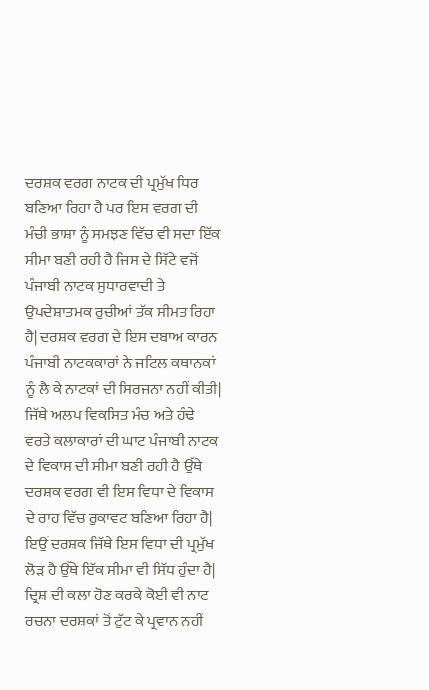ਦਰਸ਼ਕ ਵਰਗ ਨਾਟਕ ਦੀ ਪ੍ਰਮੁੱਖ ਧਿਰ ਬਣਿਆ ਰਿਹਾ ਹੈ ਪਰ ਇਸ ਵਰਗ ਦੀ ਮੰਚੀ ਭਾਸ਼ਾ ਨੂੰ ਸਮਝਣ ਵਿੱਚ ਵੀ ਸਦਾ ਇੱਕ ਸੀਮਾ ਬਣੀ ਰਹੀ ਹੈ ਜਿਸ ਦੇ ਸਿੱਟੇ ਵਜੋਂ ਪੰਜਾਬੀ ਨਾਟਕ ਸੁਧਾਰਵਾਦੀ ਤੇ ਉਪਦੇਸ਼ਾਤਮਕ ਰੁਚੀਆਂ ਤੱਕ ਸੀਮਤ ਰਿਹਾ ਹੈ| ਦਰਸ਼ਕ ਵਰਗ ਦੇ ਇਸ ਦਬਾਅ ਕਾਰਨ ਪੰਜਾਬੀ ਨਾਟਕਕਾਰਾਂ ਨੇ ਜਟਿਲ ਕਥਾਨਕਾਂ ਨੂੰ ਲੈ ਕੇ ਨਾਟਕਾਂ ਦੀ ਸਿਰਜਨਾ ਨਹੀਂ ਕੀਤੀ| ਜਿੱਥੇ ਅਲਪ ਵਿਕਸਿਤ ਮੰਚ ਅਤੇ ਹੰਢੇ ਵਰਤੇ ਕਲਾਕਾਰਾਂ ਦੀ ਘਾਟ ਪੰਜਾਬੀ ਨਾਟਕ ਦੇ ਵਿਕਾਸ ਦੀ ਸੀਮਾ ਬਣੀ ਰਹੀ ਹੈ ਉੱਥੇ ਦਰਸ਼ਕ ਵਰਗ ਵੀ ਇਸ ਵਿਧਾ ਦੇ ਵਿਕਾਸ ਦੇ ਰਾਹ ਵਿੱਚ ਰੁਕਾਵਟ ਬਣਿਆ ਰਿਹਾ ਹੈ| ਇਉਂ ਦਰਸ਼ਕ ਜਿੱਥੇ ਇਸ ਵਿਧਾ ਦੀ ਪ੍ਰਮੁੱਖ ਲੋੜ ਹੈ ਉੱਥੇ ਇੱਕ ਸੀਮਾ ਵੀ ਸਿੱਧ ਹੁੰਦਾ ਹੈ| ਦ੍ਰਿਸ਼ ਦੀ ਕਲਾ ਹੋਣ ਕਰਕੇ ਕੋਈ ਵੀ ਨਾਟ ਰਚਨਾ ਦਰਸ਼ਕਾਂ ਤੋਂ ਟੁੱਟ ਕੇ ਪ੍ਰਵਾਨ ਨਹੀਂ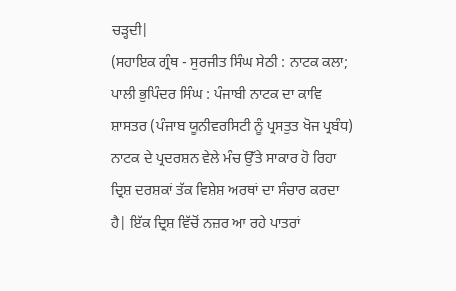ਚੜ੍ਹਦੀ|
(ਸਹਾਇਕ ਗ੍ਰੰਥ - ਸੁਰਜੀਤ ਸਿੰਘ ਸੇਠੀ : ਨਾਟਕ ਕਲਾ; ਪਾਲੀ ਭੁਪਿੰਦਰ ਸਿੰਘ : ਪੰਜਾਬੀ ਨਾਟਕ ਦਾ ਕਾਵਿ ਸ਼ਾਸਤਰ (ਪੰਜਾਬ ਯੂਨੀਵਰਸਿਟੀ ਨੂੰ ਪ੍ਰਸਤੁਤ ਖੋਜ ਪ੍ਰਬੰਧ)
ਨਾਟਕ ਦੇ ਪ੍ਰਦਰਸ਼ਨ ਵੇਲੇ ਮੰਚ ਉੱਤੇ ਸਾਕਾਰ ਹੋ ਰਿਹਾ ਦ੍ਰਿਸ਼ ਦਰਸ਼ਕਾਂ ਤੱਕ ਵਿਸ਼ੇਸ਼ ਅਰਥਾਂ ਦਾ ਸੰਚਾਰ ਕਰਦਾ ਹੈ| ਇੱਕ ਦ੍ਰਿਸ਼ ਵਿੱਚੋਂ ਨਜ਼ਰ ਆ ਰਹੇ ਪਾਤਰਾਂ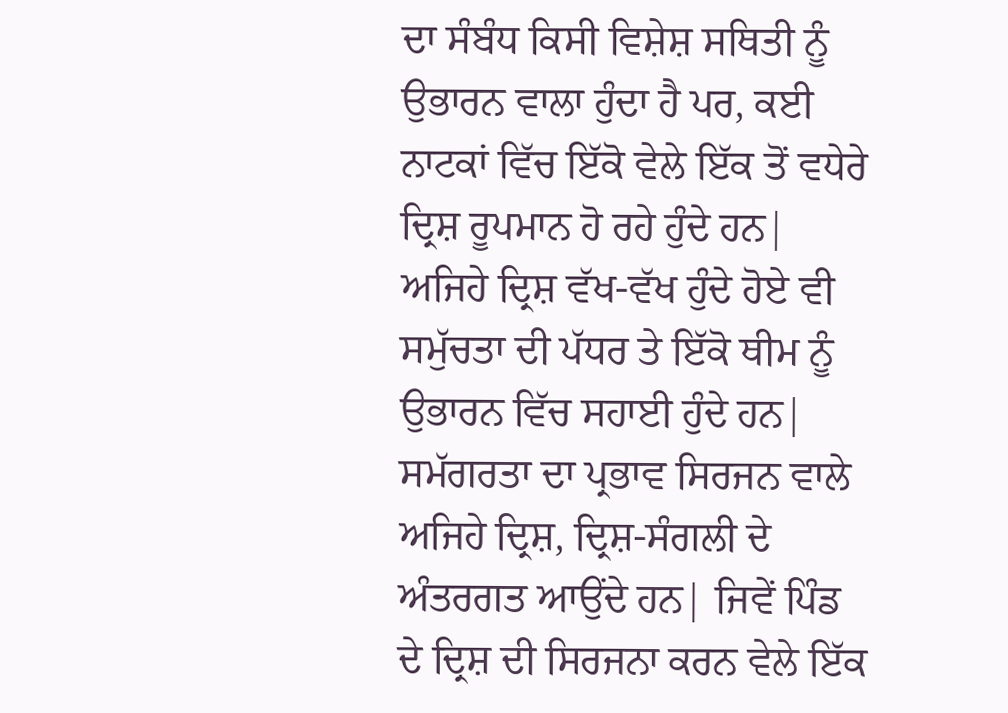ਦਾ ਸੰਬੰਧ ਕਿਸੀ ਵਿਸ਼ੇਸ਼ ਸਥਿਤੀ ਨੂੰ ਉਭਾਰਨ ਵਾਲਾ ਹੁੰਦਾ ਹੈ ਪਰ, ਕਈ ਨਾਟਕਾਂ ਵਿੱਚ ਇੱਕੋ ਵੇਲੇ ਇੱਕ ਤੋਂ ਵਧੇਰੇ ਦ੍ਰਿਸ਼ ਰੂਪਮਾਨ ਹੋ ਰਹੇ ਹੁੰਦੇ ਹਨ| ਅਜਿਹੇ ਦ੍ਰਿਸ਼ ਵੱਖ-ਵੱਖ ਹੁੰਦੇ ਹੋਏ ਵੀ ਸਮੁੱਚਤਾ ਦੀ ਪੱਧਰ ਤੇ ਇੱਕੋ ਥੀਮ ਨੂੰ ਉਭਾਰਨ ਵਿੱਚ ਸਹਾਈ ਹੁੰਦੇ ਹਨ| ਸਮੱਗਰਤਾ ਦਾ ਪ੍ਰਭਾਵ ਸਿਰਜਨ ਵਾਲੇ ਅਜਿਹੇ ਦ੍ਰਿਸ਼, ਦ੍ਰਿਸ਼-ਸੰਗਲੀ ਦੇ ਅੰਤਰਗਤ ਆਉਂਦੇ ਹਨ| ਜਿਵੇਂ ਪਿੰਡ ਦੇ ਦ੍ਰਿਸ਼ ਦੀ ਸਿਰਜਨਾ ਕਰਨ ਵੇਲੇ ਇੱਕ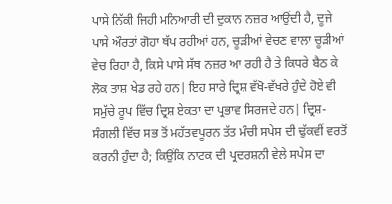ਪਾਸੇ ਨਿੱਕੀ ਜਿਹੀ ਮਨਿਆਰੀ ਦੀ ਦੁਕਾਨ ਨਜ਼ਰ ਆਉਂਦੀ ਹੈ, ਦੂਜੇ ਪਾਸੇ ਔਰਤਾਂ ਗੋਹਾ ਥੱਪ ਰਹੀਆਂ ਹਨ, ਚੂੜੀਆਂ ਵੇਚਣ ਵਾਲਾ ਚੂੜੀਆਂ ਵੇਚ ਰਿਹਾ ਹੈ, ਕਿਸੇ ਪਾਸੇ ਸੱਥ ਨਜ਼ਰ ਆ ਰਹੀ ਹੈ ਤੇ ਕਿਧਰੇ ਬੈਠ ਕੇ ਲੋਕ ਤਾਸ਼ ਖੇਡ ਰਹੇ ਹਨ| ਇਹ ਸਾਰੇ ਦ੍ਰਿਸ਼ ਵੱਖੋ-ਵੱਖਰੇ ਹੁੰਦੇ ਹੋਏ ਵੀ ਸਮੁੱਚੇ ਰੂਪ ਵਿੱਚ ਦ੍ਰਿਸ਼ ਏਕਤਾ ਦਾ ਪ੍ਰਭਾਵ ਸਿਰਜਦੇ ਹਨ| ਦ੍ਰਿਸ਼-ਸੰਗਲੀ ਵਿੱਚ ਸਭ ਤੋਂ ਮਹੱਤਵਪੂਰਨ ਤੱਤ ਮੰਚੀ ਸਪੇਸ ਦੀ ਢੁੱਕਵੀਂ ਵਰਤੋਂ ਕਰਨੀ ਹੁੰਦਾ ਹੈ; ਕਿਉਂਕਿ ਨਾਟਕ ਦੀ ਪ੍ਰਦਰਸ਼ਨੀ ਵੇਲੇ ਸਪੇਸ ਦਾ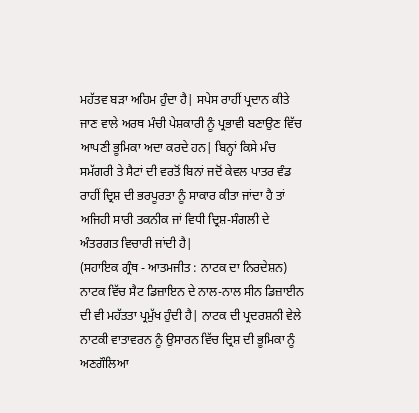ਮਹੱਤਵ ਬੜਾ ਅਹਿਮ ਹੁੰਦਾ ਹੈ| ਸਪੇਸ ਰਾਹੀਂ ਪ੍ਰਦਾਨ ਕੀਤੇ ਜਾਣ ਵਾਲੇ ਅਰਥ ਮੰਚੀ ਪੇਸ਼ਕਾਰੀ ਨੂੰ ਪ੍ਰਭਾਵੀ ਬਣਾਉਣ ਵਿੱਚ ਆਪਣੀ ਭੂਮਿਕਾ ਅਦਾ ਕਰਦੇ ਹਨ| ਬਿਨ੍ਹਾਂ ਕਿਸੇ ਮੰਚ ਸਮੱਗਰੀ ਤੇ ਸੈਟਾਂ ਦੀ ਵਰਤੋਂ ਬਿਨਾਂ ਜਦੋਂ ਕੇਵਲ ਪਾਤਰ ਵੰਡ ਰਾਹੀਂ ਦ੍ਰਿਸ਼ ਦੀ ਭਰਪੂਰਤਾ ਨੂੰ ਸਾਕਾਰ ਕੀਤਾ ਜਾਂਦਾ ਹੈ ਤਾਂ ਅਜਿਹੀ ਸਾਰੀ ਤਕਨੀਕ ਜਾਂ ਵਿਧੀ ਦ੍ਰਿਸ਼-ਸੰਗਲੀ ਦੇ ਅੰਤਰਗਤ ਵਿਚਾਰੀ ਜਾਂਦੀ ਹੈ|
(ਸਹਾਇਕ ਗ੍ਰੰਥ - ਆਤਮਜੀਤ : ਨਾਟਕ ਦਾ ਨਿਰਦੇਸ਼ਨ)
ਨਾਟਕ ਵਿੱਚ ਸੈਟ ਡਿਜ਼ਾਇਨ ਦੇ ਨਾਲ-ਨਾਲ ਸੀਨ ਡਿਜ਼ਾਈਨ ਦੀ ਵੀ ਮਹੱਤਤਾ ਪ੍ਰਮੁੱਖ ਹੁੰਦੀ ਹੈ| ਨਾਟਕ ਦੀ ਪ੍ਰਦਰਸ਼ਨੀ ਵੇਲੇ ਨਾਟਕੀ ਵਾਤਾਵਰਨ ਨੂੰ ਉਸਾਰਨ ਵਿੱਚ ਦ੍ਰਿਸ਼ ਦੀ ਭੂਮਿਕਾ ਨੂੰ ਅਣਗੌਲਿਆ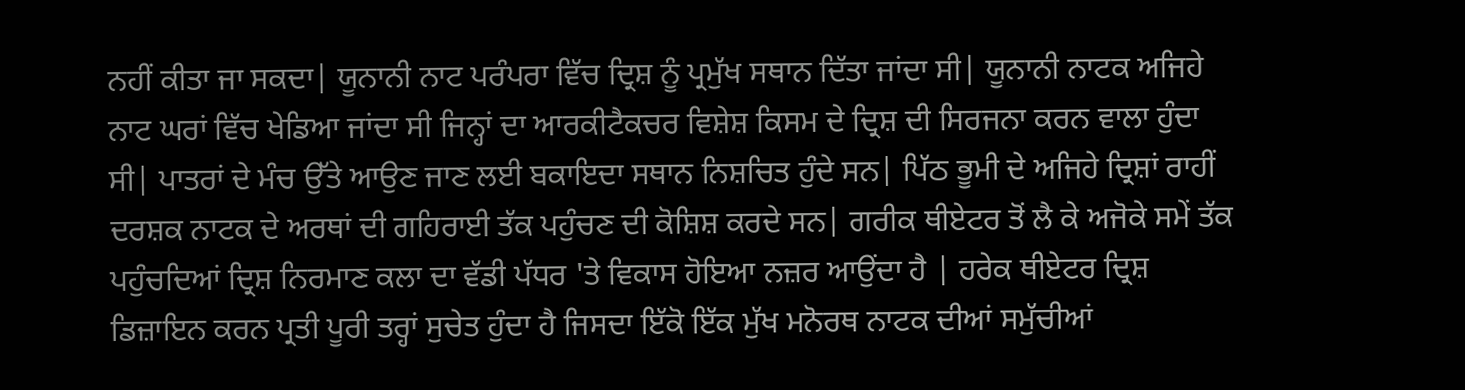ਨਹੀਂ ਕੀਤਾ ਜਾ ਸਕਦਾ| ਯੂਨਾਨੀ ਨਾਟ ਪਰੰਪਰਾ ਵਿੱਚ ਦ੍ਰਿਸ਼ ਨੂੰ ਪ੍ਰਮੁੱਖ ਸਥਾਨ ਦਿੱਤਾ ਜਾਂਦਾ ਸੀ| ਯੂਨਾਨੀ ਨਾਟਕ ਅਜਿਹੇ ਨਾਟ ਘਰਾਂ ਵਿੱਚ ਖੇਡਿਆ ਜਾਂਦਾ ਸੀ ਜਿਨ੍ਹਾਂ ਦਾ ਆਰਕੀਟੈਕਚਰ ਵਿਸ਼ੇਸ਼ ਕਿਸਮ ਦੇ ਦ੍ਰਿਸ਼ ਦੀ ਸਿਰਜਨਾ ਕਰਨ ਵਾਲਾ ਹੁੰਦਾ ਸੀ| ਪਾਤਰਾਂ ਦੇ ਮੰਚ ਉੱਤੇ ਆਉਣ ਜਾਣ ਲਈ ਬਕਾਇਦਾ ਸਥਾਨ ਨਿਸ਼ਚਿਤ ਹੁੰਦੇ ਸਨ| ਪਿੱਠ ਭੂਮੀ ਦੇ ਅਜਿਹੇ ਦ੍ਰਿਸ਼ਾਂ ਰਾਹੀਂ ਦਰਸ਼ਕ ਨਾਟਕ ਦੇ ਅਰਥਾਂ ਦੀ ਗਹਿਰਾਈ ਤੱਕ ਪਹੁੰਚਣ ਦੀ ਕੋਸ਼ਿਸ਼ ਕਰਦੇ ਸਨ| ਗਰੀਕ ਥੀਏਟਰ ਤੋਂ ਲੈ ਕੇ ਅਜੋਕੇ ਸਮੇਂ ਤੱਕ ਪਹੁੰਚਦਿਆਂ ਦ੍ਰਿਸ਼ ਨਿਰਮਾਣ ਕਲਾ ਦਾ ਵੱਡੀ ਪੱਧਰ 'ਤੇ ਵਿਕਾਸ ਹੋਇਆ ਨਜ਼ਰ ਆਉਂਦਾ ਹੈ | ਹਰੇਕ ਥੀਏਟਰ ਦ੍ਰਿਸ਼ ਡਿਜ਼ਾਇਨ ਕਰਨ ਪ੍ਰਤੀ ਪੂਰੀ ਤਰ੍ਹਾਂ ਸੁਚੇਤ ਹੁੰਦਾ ਹੈ ਜਿਸਦਾ ਇੱਕੋ ਇੱਕ ਮੁੱਖ ਮਨੋਰਥ ਨਾਟਕ ਦੀਆਂ ਸਮੁੱਚੀਆਂ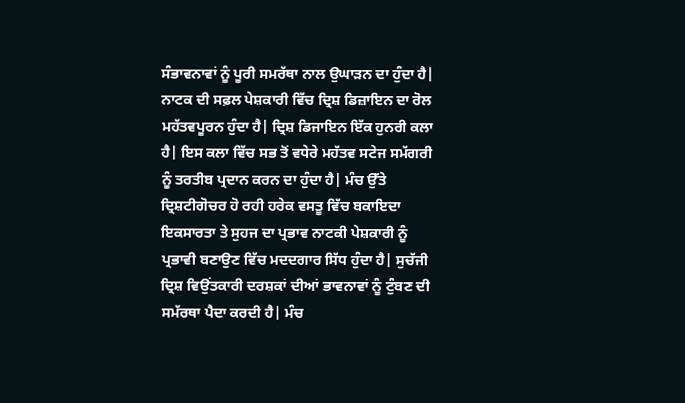ਸੰਭਾਵਨਾਵਾਂ ਨੂੰ ਪੂਰੀ ਸਮਰੱਥਾ ਨਾਲ ਉਘਾੜਨ ਦਾ ਹੁੰਦਾ ਹੈ| ਨਾਟਕ ਦੀ ਸਫ਼ਲ ਪੇਸ਼ਕਾਰੀ ਵਿੱਚ ਦ੍ਰਿਸ਼ ਡਿਜ਼ਾਇਨ ਦਾ ਰੋਲ ਮਹੱਤਵਪੂਰਨ ਹੁੰਦਾ ਹੈ| ਦ੍ਰਿਸ਼ ਡਿਜਾਇਨ ਇੱਕ ਹੁਨਰੀ ਕਲਾ ਹੈ| ਇਸ ਕਲਾ ਵਿੱਚ ਸਭ ਤੋਂ ਵਧੇਰੇ ਮਹੱਤਵ ਸਟੇਜ ਸਮੱਗਰੀ ਨੂੰ ਤਰਤੀਬ ਪ੍ਰਦਾਨ ਕਰਨ ਦਾ ਹੁੰਦਾ ਹੈ| ਮੰਚ ਉੱਤੇ ਦ੍ਰਿਸ਼ਟੀਗੋਚਰ ਹੋ ਰਹੀ ਹਰੇਕ ਵਸਤੂ ਵਿੱਚ ਬਕਾਇਦਾ ਇਕਸਾਰਤਾ ਤੇ ਸੁਹਜ ਦਾ ਪ੍ਰਭਾਵ ਨਾਟਕੀ ਪੇਸ਼ਕਾਰੀ ਨੂੰ ਪ੍ਰਭਾਵੀ ਬਣਾਉਣ ਵਿੱਚ ਮਦਦਗਾਰ ਸਿੱਧ ਹੁੰਦਾ ਹੈ| ਸੁਚੱਜੀ ਦ੍ਰਿਸ਼ ਵਿਉਂਤਕਾਰੀ ਦਰਸ਼ਕਾਂ ਦੀਆਂ ਭਾਵਨਾਵਾਂ ਨੂੰ ਟੁੰਬਣ ਦੀ ਸਮੱਰਥਾ ਪੈਦਾ ਕਰਦੀ ਹੈ| ਮੰਚ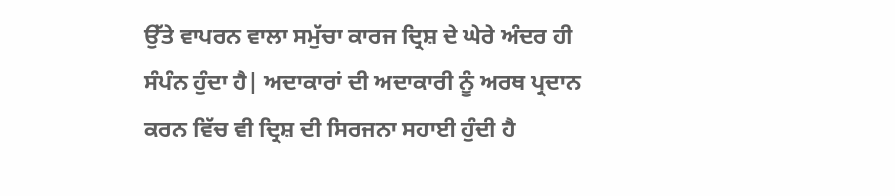ਉੱਤੇ ਵਾਪਰਨ ਵਾਲਾ ਸਮੁੱਚਾ ਕਾਰਜ ਦ੍ਰਿਸ਼ ਦੇ ਘੇਰੇ ਅੰਦਰ ਹੀ ਸੰਪੰਨ ਹੁੰਦਾ ਹੈ| ਅਦਾਕਾਰਾਂ ਦੀ ਅਦਾਕਾਰੀ ਨੂੰ ਅਰਥ ਪ੍ਰਦਾਨ ਕਰਨ ਵਿੱਚ ਵੀ ਦ੍ਰਿਸ਼ ਦੀ ਸਿਰਜਨਾ ਸਹਾਈ ਹੁੰਦੀ ਹੈ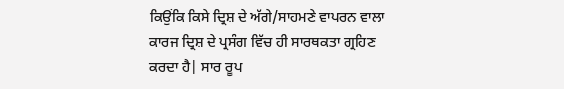ਕਿਉਂਕਿ ਕਿਸੇ ਦ੍ਰਿਸ਼ ਦੇ ਅੱਗੇ/ਸਾਹਮਣੇ ਵਾਪਰਨ ਵਾਲਾ ਕਾਰਜ ਦ੍ਰਿਸ਼ ਦੇ ਪ੍ਰਸੰਗ ਵਿੱਚ ਹੀ ਸਾਰਥਕਤਾ ਗ੍ਰਹਿਣ ਕਰਦਾ ਹੈ| ਸਾਰ ਰੂਪ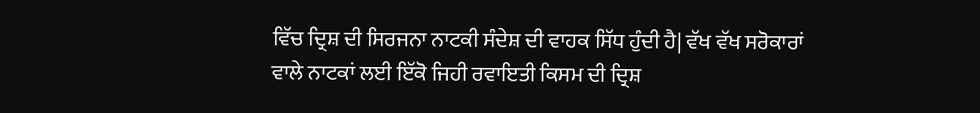ਵਿੱਚ ਦ੍ਰਿਸ਼ ਦੀ ਸਿਰਜਨਾ ਨਾਟਕੀ ਸੰਦੇਸ਼ ਦੀ ਵਾਹਕ ਸਿੱਧ ਹੁੰਦੀ ਹੈ| ਵੱਖ ਵੱਖ ਸਰੋਕਾਰਾਂ ਵਾਲੇ ਨਾਟਕਾਂ ਲਈ ਇੱਕੋ ਜਿਹੀ ਰਵਾਇਤੀ ਕਿਸਮ ਦੀ ਦ੍ਰਿਸ਼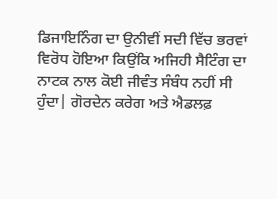ਡਿਜਾਇਨਿੰਗ ਦਾ ਉਨੀਵੀਂ ਸਦੀ ਵਿੱਚ ਭਰਵਾਂ ਵਿਰੋਧ ਹੋਇਆ ਕਿਉਂਕਿ ਅਜਿਹੀ ਸੈਟਿੰਗ ਦਾ ਨਾਟਕ ਨਾਲ ਕੋਈ ਜੀਵੰਤ ਸੰਬੰਧ ਨਹੀਂ ਸੀ ਹੁੰਦਾ| ਗੋਰਦੇਨ ਕਰੇਗ ਅਤੇ ਐਡਲਫ਼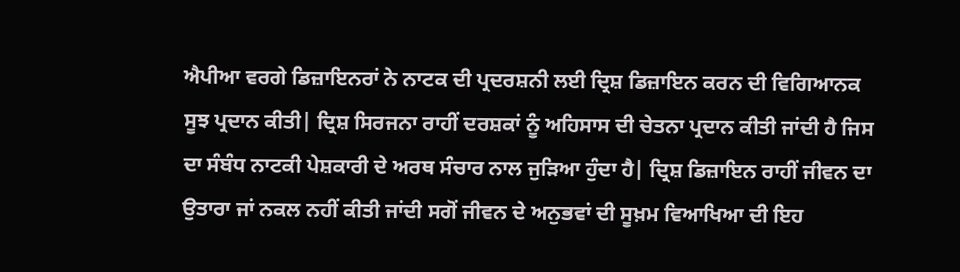ਐਪੀਆ ਵਰਗੇ ਡਿਜ਼ਾਇਨਰਾਂ ਨੇ ਨਾਟਕ ਦੀ ਪ੍ਰਦਰਸ਼ਨੀ ਲਈ ਦ੍ਰਿਸ਼ ਡਿਜ਼ਾਇਨ ਕਰਨ ਦੀ ਵਿਗਿਆਨਕ ਸੂਝ ਪ੍ਰਦਾਨ ਕੀਤੀ| ਦ੍ਰਿਸ਼ ਸਿਰਜਨਾ ਰਾਹੀਂ ਦਰਸ਼ਕਾਂ ਨੂੰ ਅਹਿਸਾਸ ਦੀ ਚੇਤਨਾ ਪ੍ਰਦਾਨ ਕੀਤੀ ਜਾਂਦੀ ਹੈ ਜਿਸ ਦਾ ਸੰਬੰਧ ਨਾਟਕੀ ਪੇਸ਼ਕਾਰੀ ਦੇ ਅਰਥ ਸੰਚਾਰ ਨਾਲ ਜੁੜਿਆ ਹੁੰਦਾ ਹੈ| ਦ੍ਰਿਸ਼ ਡਿਜ਼ਾਇਨ ਰਾਹੀਂ ਜੀਵਨ ਦਾ ਉਤਾਰਾ ਜਾਂ ਨਕਲ ਨਹੀਂ ਕੀਤੀ ਜਾਂਦੀ ਸਗੋਂ ਜੀਵਨ ਦੇ ਅਨੁਭਵਾਂ ਦੀ ਸੂਖ਼ਮ ਵਿਆਖਿਆ ਦੀ ਇਹ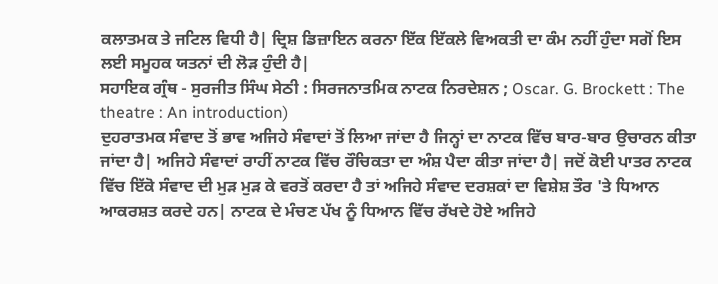ਕਲਾਤਮਕ ਤੇ ਜਟਿਲ ਵਿਧੀ ਹੈ| ਦ੍ਰਿਸ਼ ਡਿਜ਼ਾਇਨ ਕਰਨਾ ਇੱਕ ਇੱਕਲੇ ਵਿਅਕਤੀ ਦਾ ਕੰਮ ਨਹੀਂ ਹੁੰਦਾ ਸਗੋਂ ਇਸ ਲਈ ਸਮੂਹਕ ਯਤਨਾਂ ਦੀ ਲੋੜ ਹੁੰਦੀ ਹੈ|
ਸਹਾਇਕ ਗ੍ਰੰਥ - ਸੁਰਜੀਤ ਸਿੰਘ ਸੇਠੀ : ਸਿਰਜਨਾਤਮਿਕ ਨਾਟਕ ਨਿਰਦੇਸ਼ਨ ; Oscar. G. Brockett : The theatre : An introduction)
ਦੁਹਰਾਤਮਕ ਸੰਵਾਦ ਤੋਂ ਭਾਵ ਅਜਿਹੇ ਸੰਵਾਦਾਂ ਤੋਂ ਲਿਆ ਜਾਂਦਾ ਹੈ ਜਿਨ੍ਹਾਂ ਦਾ ਨਾਟਕ ਵਿੱਚ ਬਾਰ-ਬਾਰ ਉਚਾਰਨ ਕੀਤਾ ਜਾਂਦਾ ਹੈ| ਅਜਿਹੇ ਸੰਵਾਦਾਂ ਰਾਹੀਂ ਨਾਟਕ ਵਿੱਚ ਰੌਚਿਕਤਾ ਦਾ ਅੰਸ਼ ਪੈਦਾ ਕੀਤਾ ਜਾਂਦਾ ਹੈ| ਜਦੋਂ ਕੋਈ ਪਾਤਰ ਨਾਟਕ ਵਿੱਚ ਇੱਕੋ ਸੰਵਾਦ ਦੀ ਮੁੜ ਮੁੜ ਕੇ ਵਰਤੋਂ ਕਰਦਾ ਹੈ ਤਾਂ ਅਜਿਹੇ ਸੰਵਾਦ ਦਰਸ਼ਕਾਂ ਦਾ ਵਿਸ਼ੇਸ਼ ਤੌਰ 'ਤੇ ਧਿਆਨ ਆਕਰਸ਼ਤ ਕਰਦੇ ਹਨ| ਨਾਟਕ ਦੇ ਮੰਚਣ ਪੱਖ ਨੂੰ ਧਿਆਨ ਵਿੱਚ ਰੱਖਦੇ ਹੋਏ ਅਜਿਹੇ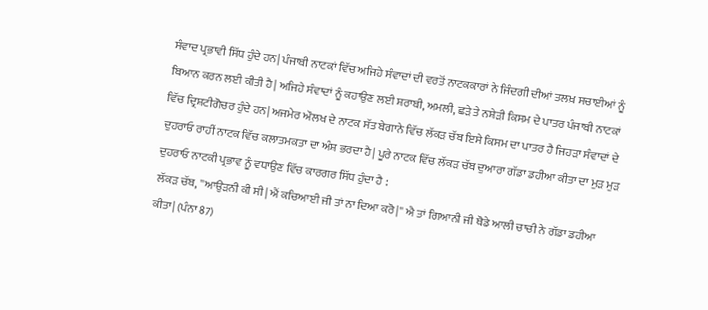ਸੰਵਾਦ ਪ੍ਰਭਾਵੀ ਸਿੱਧ ਹੁੰਦੇ ਹਨ| ਪੰਜਾਬੀ ਨਾਟਕਾਂ ਵਿੱਚ ਅਜਿਹੇ ਸੰਵਾਦਾਂ ਦੀ ਵਰਤੋਂ ਨਾਟਕਕਾਰਾਂ ਨੇ ਜਿੰਦਗੀ ਦੀਆਂ ਤਲਖ਼ ਸਚਾਈਆਂ ਨੂੰ ਬਿਆਨ ਕਰਨ ਲਈ ਕੀਤੀ ਹੈ| ਅਜਿਹੇ ਸੰਵਾਦਾਂ ਨੂੰ ਕਹਾਉਣ ਲਈ ਸ਼ਰਾਬੀ, ਅਮਲੀ, ਛੜੇ ਤੇ ਨਸ਼ੇੜੀ ਕਿਸਮ ਦੇ ਪਾਤਰ ਪੰਜਾਬੀ ਨਾਟਕਾਂ ਵਿੱਚ ਦ੍ਰਿਸ਼ਟੀਗੋਚਰ ਹੁੰਦੇ ਹਨ| ਅਜਮੇਰ ਔਲਖ ਦੇ ਨਾਟਕ ਸੱਤ ਬੇਗਾਨੇ ਵਿੱਚ ਲੱਕੜ ਚੱਬ ਇਸੇ ਕਿਸਮ ਦਾ ਪਾਤਰ ਹੈ ਜਿਹੜਾ ਸੰਵਾਦਾਂ ਦੇ ਦੁਹਰਾਓ ਰਾਹੀਂ ਨਾਟਕ ਵਿੱਚ ਕਲਾਤਮਕਤਾ ਦਾ ਅੰਸ਼ ਭਰਦਾ ਹੈ| ਪੂਰੇ ਨਾਟਕ ਵਿੱਚ ਲੱਕੜ ਚੱਬ ਦੁਆਰਾ ਗੱਡਾ ਡਹੀਆ ਕੀਤਾ ਦਾ ਮੁੜ ਮੁੜ ਦੁਹਰਾਓ ਨਾਟਕੀ ਪ੍ਰਭਾਵ ਨੂੰ ਵਧਾਉਣ ਵਿੱਚ ਕਾਰਗਰ ਸਿੱਧ ਹੁੰਦਾ ਹੈ :
ਲੱਕੜ ਚੱਬ, ''ਆਉੜਨੀ ਕੀ ਸੀ| ਐਂ ਕਚਿਆਈ ਜੀ ਤਾਂ ਨਾ ਦਿਆ ਕਰੋ|'' ਐ ਤਾਂ ਗਿਆਨੀ ਜੀ ਥੋਡੇ ਆਲੀ ਚਾਚੀ ਨੇ ਗੱਡਾ ਡਹੀਆ ਕੀਤਾ| (ਪੰਨਾ 87)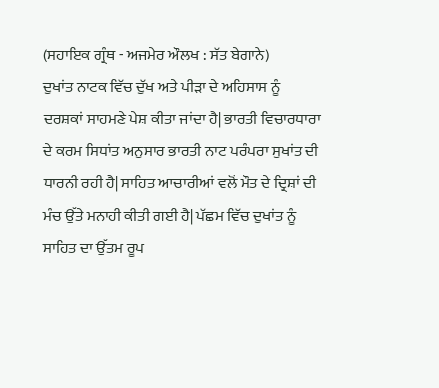(ਸਹਾਇਕ ਗ੍ਰੰਥ - ਅਜਮੇਰ ਔਲਖ : ਸੱਤ ਬੇਗਾਨੇ)
ਦੁਖਾਂਤ ਨਾਟਕ ਵਿੱਚ ਦੁੱਖ ਅਤੇ ਪੀੜਾ ਦੇ ਅਹਿਸਾਸ ਨੂੰ ਦਰਸ਼ਕਾਂ ਸਾਹਮਣੇ ਪੇਸ਼ ਕੀਤਾ ਜਾਂਦਾ ਹੈ| ਭਾਰਤੀ ਵਿਚਾਰਧਾਰਾ ਦੇ ਕਰਮ ਸਿਧਾਂਤ ਅਨੁਸਾਰ ਭਾਰਤੀ ਨਾਟ ਪਰੰਪਰਾ ਸੁਖਾਂਤ ਦੀ ਧਾਰਨੀ ਰਹੀ ਹੈ| ਸਾਹਿਤ ਆਚਾਰੀਆਂ ਵਲੋਂ ਮੌਤ ਦੇ ਦ੍ਰਿਸ਼ਾਂ ਦੀ ਮੰਚ ਉੱਤੇ ਮਨਾਹੀ ਕੀਤੀ ਗਈ ਹੈ| ਪੱਛਮ ਵਿੱਚ ਦੁਖਾਂਤ ਨੂੰ ਸਾਹਿਤ ਦਾ ਉੱਤਮ ਰੂਪ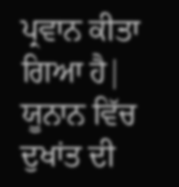ਪ੍ਰਵਾਨ ਕੀਤਾ ਗਿਆ ਹੈ| ਯੂਨਾਨ ਵਿੱਚ ਦੁਖਾਂਤ ਦੀ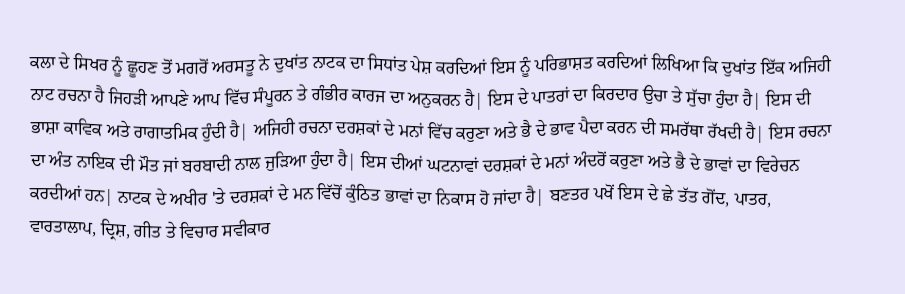ਕਲਾ ਦੇ ਸਿਖਰ ਨੂੰ ਛੂਹਣ ਤੋਂ ਮਗਰੋਂ ਅਰਸਤੂ ਨੇ ਦੁਖਾਂਤ ਨਾਟਕ ਦਾ ਸਿਧਾਂਤ ਪੇਸ਼ ਕਰਦਿਆਂ ਇਸ ਨੂੰ ਪਰਿਭਾਸ਼ਤ ਕਰਦਿਆਂ ਲਿਖਿਆ ਕਿ ਦੁਖਾਂਤ ਇੱਕ ਅਜਿਹੀ ਨਾਟ ਰਚਨਾ ਹੈ ਜਿਹੜੀ ਆਪਣੇ ਆਪ ਵਿੱਚ ਸੰਪੂਰਨ ਤੇ ਗੰਭੀਰ ਕਾਰਜ ਦਾ ਅਨੁਕਰਨ ਹੈ| ਇਸ ਦੇ ਪਾਤਰਾਂ ਦਾ ਕਿਰਦਾਰ ਉਚਾ ਤੇ ਸੁੱਚਾ ਹੁੰਦਾ ਹੈ| ਇਸ ਦੀ ਭਾਸ਼ਾ ਕਾਵਿਕ ਅਤੇ ਰਾਗਾਤਮਿਕ ਹੁੰਦੀ ਹੈ| ਅਜਿਹੀ ਰਚਨਾ ਦਰਸ਼ਕਾਂ ਦੇ ਮਨਾਂ ਵਿੱਚ ਕਰੁਣਾ ਅਤੇ ਭੈ ਦੇ ਭਾਵ ਪੈਦਾ ਕਰਨ ਦੀ ਸਮਰੱਥਾ ਰੱਖਦੀ ਹੈ| ਇਸ ਰਚਨਾ ਦਾ ਅੰਤ ਨਾਇਕ ਦੀ ਮੌਤ ਜਾਂ ਬਰਬਾਦੀ ਨਾਲ ਜੁੜਿਆ ਹੁੰਦਾ ਹੈ| ਇਸ ਦੀਆਂ ਘਟਨਾਵਾਂ ਦਰਸ਼ਕਾਂ ਦੇ ਮਨਾਂ ਅੰਦਰੋਂ ਕਰੁਣਾ ਅਤੇ ਭੈ ਦੇ ਭਾਵਾਂ ਦਾ ਵਿਰੇਚਨ ਕਰਦੀਆਂ ਹਨ| ਨਾਟਕ ਦੇ ਅਖੀਰ 'ਤੇ ਦਰਸ਼ਕਾਂ ਦੇ ਮਨ ਵਿੱਚੋਂ ਕੁੰਠਿਤ ਭਾਵਾਂ ਦਾ ਨਿਕਾਸ ਹੋ ਜਾਂਦਾ ਹੈ| ਬਣਤਰ ਪਖੋਂ ਇਸ ਦੇ ਛੇ ਤੱਤ ਗੋਂਦ, ਪਾਤਰ, ਵਾਰਤਾਲਾਪ, ਦ੍ਰਿਸ਼, ਗੀਤ ਤੇ ਵਿਚਾਰ ਸਵੀਕਾਰ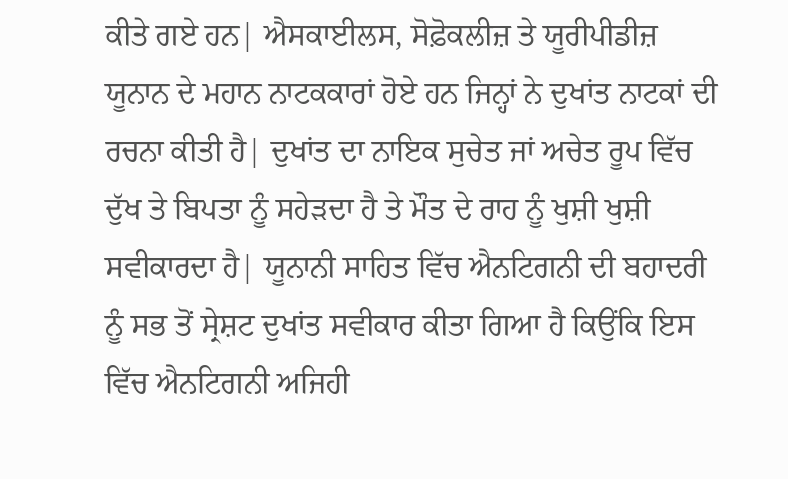ਕੀਤੇ ਗਏ ਹਨ| ਐਸਕਾਈਲਸ, ਸੋਫ਼ੋਕਲੀਜ਼ ਤੇ ਯੂਰੀਪੀਡੀਜ਼ ਯੂਨਾਨ ਦੇ ਮਹਾਨ ਨਾਟਕਕਾਰਾਂ ਹੋਏ ਹਨ ਜਿਨ੍ਹਾਂ ਨੇ ਦੁਖਾਂਤ ਨਾਟਕਾਂ ਦੀ ਰਚਨਾ ਕੀਤੀ ਹੈ| ਦੁਖਾਂਤ ਦਾ ਨਾਇਕ ਸੁਚੇਤ ਜਾਂ ਅਚੇਤ ਰੂਪ ਵਿੱਚ ਦੁੱਖ ਤੇ ਬਿਪਤਾ ਨੂੰ ਸਹੇੜਦਾ ਹੈ ਤੇ ਮੌਤ ਦੇ ਰਾਹ ਨੂੰ ਖੁਸ਼ੀ ਖੁਸ਼ੀ ਸਵੀਕਾਰਦਾ ਹੈ| ਯੂਨਾਨੀ ਸਾਹਿਤ ਵਿੱਚ ਐਨਟਿਗਨੀ ਦੀ ਬਹਾਦਰੀ ਨੂੰ ਸਭ ਤੋਂ ਸ੍ਰੇਸ਼ਟ ਦੁਖਾਂਤ ਸਵੀਕਾਰ ਕੀਤਾ ਗਿਆ ਹੈ ਕਿਉਂਕਿ ਇਸ ਵਿੱਚ ਐਨਟਿਗਨੀ ਅਜਿਹੀ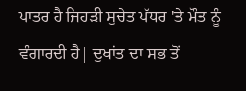ਪਾਤਰ ਹੈ ਜਿਹੜੀ ਸੁਚੇਤ ਪੱਧਰ 'ਤੇ ਮੌਤ ਨੂੰ ਵੰਗਾਰਦੀ ਹੈ| ਦੁਖਾਂਤ ਦਾ ਸਭ ਤੋਂ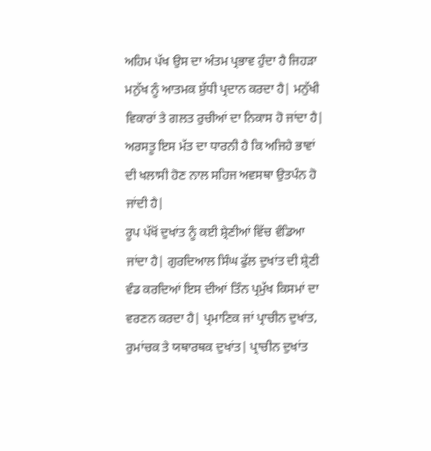ਅਹਿਮ ਪੱਖ ਉਸ ਦਾ ਅੰਤਮ ਪ੍ਰਭਾਵ ਹੁੰਦਾ ਹੈ ਜਿਹੜਾ ਮਨੁੱਖ ਨੂੰ ਆਤਮਕ ਸ਼ੁੱਧੀ ਪ੍ਰਦਾਨ ਕਰਦਾ ਹੈ| ਮਨੁੱਖੀ ਵਿਕਾਰਾਂ ਤੇ ਗਲਤ ਰੁਚੀਆਂ ਦਾ ਨਿਕਾਸ ਹੋ ਜਾਂਦਾ ਹੈ| ਅਰਸਤੂ ਇਸ ਮੱਤ ਦਾ ਧਾਰਨੀ ਹੈ ਕਿ ਅਜਿਹੇ ਭਾਵਾਂ ਦੀ ਖਲਾਸੀ ਹੋਣ ਨਾਲ ਸਹਿਜ ਅਵਸਥਾ ਉਤਪੰਨ ਹੋ ਜਾਂਦੀ ਹੈ|
ਰੂਪ ਪੱਖੋਂ ਦੁਖਾਂਤ ਨੂੰ ਕਈ ਸ਼੍ਰੇਣੀਆਂ ਵਿੱਚ ਵੰਡਿਆ ਜਾਂਦਾ ਹੈ| ਗੁਰਦਿਆਲ ਸਿੰਘ ਫੁੱਲ ਦੁਖਾਂਤ ਦੀ ਸ਼੍ਰੇਣੀ ਵੰਡ ਕਰਦਿਆਂ ਇਸ ਦੀਆਂ ਤਿੰਨ ਪ੍ਰਮੁੱਖ ਕਿਸਮਾਂ ਦਾ ਵਰਣਨ ਕਰਦਾ ਹੈ| ਪ੍ਰਮਾਣਿਕ ਜਾਂ ਪ੍ਰਾਚੀਨ ਦੁਖਾਂਤ, ਰੁਮਾਂਚਕ ਤੇ ਯਥਾਰਥਕ ਦੁਖਾਂਤ| ਪ੍ਰਾਚੀਨ ਦੁਖਾਂਤ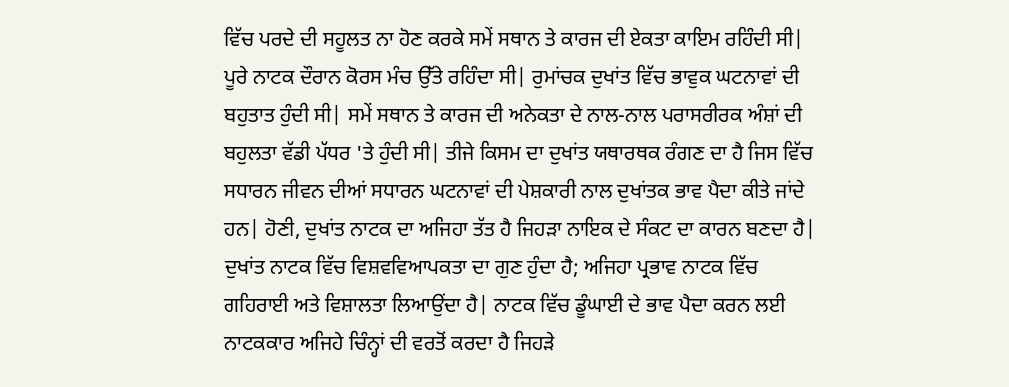ਵਿੱਚ ਪਰਦੇ ਦੀ ਸਹੂਲਤ ਨਾ ਹੋਣ ਕਰਕੇ ਸਮੇਂ ਸਥਾਨ ਤੇ ਕਾਰਜ ਦੀ ਏਕਤਾ ਕਾਇਮ ਰਹਿੰਦੀ ਸੀ| ਪੂਰੇ ਨਾਟਕ ਦੌਰਾਨ ਕੋਰਸ ਮੰਚ ਉੱਤੇ ਰਹਿੰਦਾ ਸੀ| ਰੁਮਾਂਚਕ ਦੁਖਾਂਤ ਵਿੱਚ ਭਾਵੁਕ ਘਟਨਾਵਾਂ ਦੀ ਬਹੁਤਾਤ ਹੁੰਦੀ ਸੀ| ਸਮੇਂ ਸਥਾਨ ਤੇ ਕਾਰਜ ਦੀ ਅਨੇਕਤਾ ਦੇ ਨਾਲ-ਨਾਲ ਪਰਾਸਰੀਰਕ ਅੰਸ਼ਾਂ ਦੀ ਬਹੁਲਤਾ ਵੱਡੀ ਪੱਧਰ 'ਤੇ ਹੁੰਦੀ ਸੀ| ਤੀਜੇ ਕਿਸਮ ਦਾ ਦੁਖਾਂਤ ਯਥਾਰਥਕ ਰੰਗਣ ਦਾ ਹੈ ਜਿਸ ਵਿੱਚ ਸਧਾਰਨ ਜੀਵਨ ਦੀਆਂ ਸਧਾਰਨ ਘਟਨਾਵਾਂ ਦੀ ਪੇਸ਼ਕਾਰੀ ਨਾਲ ਦੁਖਾਂਤਕ ਭਾਵ ਪੈਦਾ ਕੀਤੇ ਜਾਂਦੇ ਹਨ| ਹੋਣੀ, ਦੁਖਾਂਤ ਨਾਟਕ ਦਾ ਅਜਿਹਾ ਤੱਤ ਹੈ ਜਿਹੜਾ ਨਾਇਕ ਦੇ ਸੰਕਟ ਦਾ ਕਾਰਨ ਬਣਦਾ ਹੈ| ਦੁਖਾਂਤ ਨਾਟਕ ਵਿੱਚ ਵਿਸ਼ਵਵਿਆਪਕਤਾ ਦਾ ਗੁਣ ਹੁੰਦਾ ਹੈ; ਅਜਿਹਾ ਪ੍ਰਭਾਵ ਨਾਟਕ ਵਿੱਚ ਗਹਿਰਾਈ ਅਤੇ ਵਿਸ਼ਾਲਤਾ ਲਿਆਉਂਦਾ ਹੈ| ਨਾਟਕ ਵਿੱਚ ਡੂੰਘਾਈ ਦੇ ਭਾਵ ਪੈਦਾ ਕਰਨ ਲਈ ਨਾਟਕਕਾਰ ਅਜਿਹੇ ਚਿੰਨ੍ਹਾਂ ਦੀ ਵਰਤੋਂ ਕਰਦਾ ਹੈ ਜਿਹੜੇ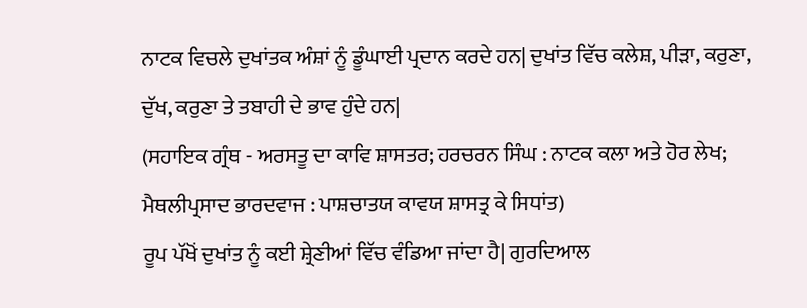ਨਾਟਕ ਵਿਚਲੇ ਦੁਖਾਂਤਕ ਅੰਸ਼ਾਂ ਨੂੰ ਡੂੰਘਾਈ ਪ੍ਰਦਾਨ ਕਰਦੇ ਹਨ| ਦੁਖਾਂਤ ਵਿੱਚ ਕਲੇਸ਼, ਪੀੜਾ, ਕਰੁਣਾ, ਦੁੱਖ, ਕਰੁਣਾ ਤੇ ਤਬਾਹੀ ਦੇ ਭਾਵ ਹੁੰਦੇ ਹਨ|
(ਸਹਾਇਕ ਗ੍ਰੰਥ - ਅਰਸਤੂ ਦਾ ਕਾਵਿ ਸ਼ਾਸਤਰ; ਹਰਚਰਨ ਸਿੰਘ : ਨਾਟਕ ਕਲਾ ਅਤੇ ਹੋਰ ਲੇਖ; ਮੈਥਲੀਪ੍ਰਸਾਦ ਭਾਰਦਵਾਜ : ਪਾਸ਼ਚਾਤਯ ਕਾਵਯ ਸ਼ਾਸਤ੍ਰ ਕੇ ਸਿਧਾਂਤ)
ਰੂਪ ਪੱਖੋਂ ਦੁਖਾਂਤ ਨੂੰ ਕਈ ਸ਼੍ਰੇਣੀਆਂ ਵਿੱਚ ਵੰਡਿਆ ਜਾਂਦਾ ਹੈ| ਗੁਰਦਿਆਲ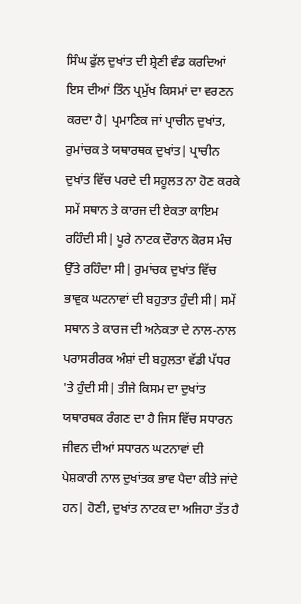ਸਿੰਘ ਫੁੱਲ ਦੁਖਾਂਤ ਦੀ ਸ਼੍ਰੇਣੀ ਵੰਡ ਕਰਦਿਆਂ ਇਸ ਦੀਆਂ ਤਿੰਨ ਪ੍ਰਮੁੱਖ ਕਿਸਮਾਂ ਦਾ ਵਰਣਨ ਕਰਦਾ ਹੈ| ਪ੍ਰਮਾਣਿਕ ਜਾਂ ਪ੍ਰਾਚੀਨ ਦੁਖਾਂਤ, ਰੁਮਾਂਚਕ ਤੇ ਯਥਾਰਥਕ ਦੁਖਾਂਤ| ਪ੍ਰਾਚੀਨ ਦੁਖਾਂਤ ਵਿੱਚ ਪਰਦੇ ਦੀ ਸਹੂਲਤ ਨਾ ਹੋਣ ਕਰਕੇ ਸਮੇਂ ਸਥਾਨ ਤੇ ਕਾਰਜ ਦੀ ਏਕਤਾ ਕਾਇਮ ਰਹਿੰਦੀ ਸੀ| ਪੂਰੇ ਨਾਟਕ ਦੌਰਾਨ ਕੋਰਸ ਮੰਚ ਉੱਤੇ ਰਹਿੰਦਾ ਸੀ| ਰੁਮਾਂਚਕ ਦੁਖਾਂਤ ਵਿੱਚ ਭਾਵੁਕ ਘਟਨਾਵਾਂ ਦੀ ਬਹੁਤਾਤ ਹੁੰਦੀ ਸੀ| ਸਮੇਂ ਸਥਾਨ ਤੇ ਕਾਰਜ ਦੀ ਅਨੇਕਤਾ ਦੇ ਨਾਲ-ਨਾਲ ਪਰਾਸਰੀਰਕ ਅੰਸ਼ਾਂ ਦੀ ਬਹੁਲਤਾ ਵੱਡੀ ਪੱਧਰ 'ਤੇ ਹੁੰਦੀ ਸੀ| ਤੀਜੇ ਕਿਸਮ ਦਾ ਦੁਖਾਂਤ ਯਥਾਰਥਕ ਰੰਗਣ ਦਾ ਹੈ ਜਿਸ ਵਿੱਚ ਸਧਾਰਨ ਜੀਵਨ ਦੀਆਂ ਸਧਾਰਨ ਘਟਨਾਵਾਂ ਦੀ ਪੇਸ਼ਕਾਰੀ ਨਾਲ ਦੁਖਾਂਤਕ ਭਾਵ ਪੈਦਾ ਕੀਤੇ ਜਾਂਦੇ ਹਨ| ਹੋਣੀ, ਦੁਖਾਂਤ ਨਾਟਕ ਦਾ ਅਜਿਹਾ ਤੱਤ ਹੈ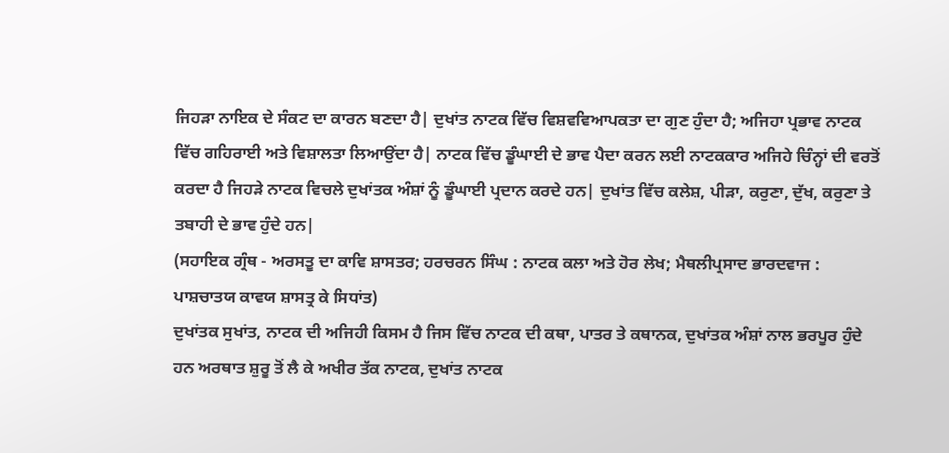ਜਿਹੜਾ ਨਾਇਕ ਦੇ ਸੰਕਟ ਦਾ ਕਾਰਨ ਬਣਦਾ ਹੈ| ਦੁਖਾਂਤ ਨਾਟਕ ਵਿੱਚ ਵਿਸ਼ਵਵਿਆਪਕਤਾ ਦਾ ਗੁਣ ਹੁੰਦਾ ਹੈ; ਅਜਿਹਾ ਪ੍ਰਭਾਵ ਨਾਟਕ ਵਿੱਚ ਗਹਿਰਾਈ ਅਤੇ ਵਿਸ਼ਾਲਤਾ ਲਿਆਉਂਦਾ ਹੈ| ਨਾਟਕ ਵਿੱਚ ਡੂੰਘਾਈ ਦੇ ਭਾਵ ਪੈਦਾ ਕਰਨ ਲਈ ਨਾਟਕਕਾਰ ਅਜਿਹੇ ਚਿੰਨ੍ਹਾਂ ਦੀ ਵਰਤੋਂ ਕਰਦਾ ਹੈ ਜਿਹੜੇ ਨਾਟਕ ਵਿਚਲੇ ਦੁਖਾਂਤਕ ਅੰਸ਼ਾਂ ਨੂੰ ਡੂੰਘਾਈ ਪ੍ਰਦਾਨ ਕਰਦੇ ਹਨ| ਦੁਖਾਂਤ ਵਿੱਚ ਕਲੇਸ਼, ਪੀੜਾ, ਕਰੁਣਾ, ਦੁੱਖ, ਕਰੁਣਾ ਤੇ ਤਬਾਹੀ ਦੇ ਭਾਵ ਹੁੰਦੇ ਹਨ|
(ਸਹਾਇਕ ਗ੍ਰੰਥ - ਅਰਸਤੂ ਦਾ ਕਾਵਿ ਸ਼ਾਸਤਰ; ਹਰਚਰਨ ਸਿੰਘ : ਨਾਟਕ ਕਲਾ ਅਤੇ ਹੋਰ ਲੇਖ; ਮੈਥਲੀਪ੍ਰਸਾਦ ਭਾਰਦਵਾਜ : ਪਾਸ਼ਚਾਤਯ ਕਾਵਯ ਸ਼ਾਸਤ੍ਰ ਕੇ ਸਿਧਾਂਤ)
ਦੁਖਾਂਤਕ ਸੁਖਾਂਤ, ਨਾਟਕ ਦੀ ਅਜਿਹੀ ਕਿਸਮ ਹੈ ਜਿਸ ਵਿੱਚ ਨਾਟਕ ਦੀ ਕਥਾ, ਪਾਤਰ ਤੇ ਕਥਾਨਕ, ਦੁਖਾਂਤਕ ਅੰਸ਼ਾਂ ਨਾਲ ਭਰਪੂਰ ਹੁੰਦੇ ਹਨ ਅਰਥਾਤ ਸ਼ੁਰੂ ਤੋਂ ਲੈ ਕੇ ਅਖੀਰ ਤੱਕ ਨਾਟਕ, ਦੁਖਾਂਤ ਨਾਟਕ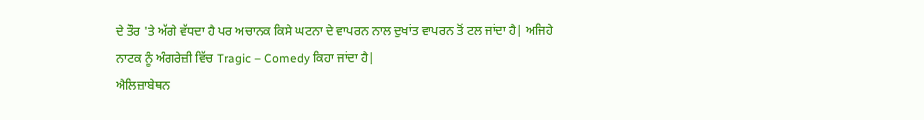ਦੇ ਤੌਰ 'ਤੇ ਅੱਗੇ ਵੱਧਦਾ ਹੈ ਪਰ ਅਚਾਨਕ ਕਿਸੇ ਘਟਨਾ ਦੇ ਵਾਪਰਨ ਨਾਲ ਦੁਖਾਂਤ ਵਾਪਰਨ ਤੋਂ ਟਲ ਜਾਂਦਾ ਹੈ| ਅਜਿਹੇ ਨਾਟਕ ਨੂੰ ਅੰਗਰੇਜ਼ੀ ਵਿੱਚ Tragic – Comedy ਕਿਹਾ ਜਾਂਦਾ ਹੈ|
ਐਲਿਜ਼ਾਬੇਥਨ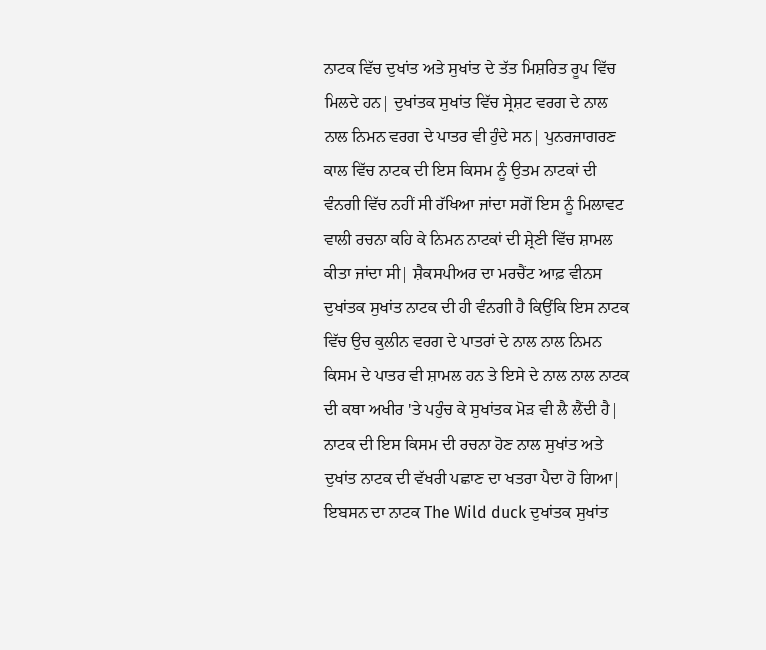ਨਾਟਕ ਵਿੱਚ ਦੁਖਾਂਤ ਅਤੇ ਸੁਖਾਂਤ ਦੇ ਤੱਤ ਮਿਸ਼ਰਿਤ ਰੂਪ ਵਿੱਚ ਮਿਲਦੇ ਹਨ| ਦੁਖਾਂਤਕ ਸੁਖਾਂਤ ਵਿੱਚ ਸ੍ਰੇਸ਼ਟ ਵਰਗ ਦੇ ਨਾਲ ਨਾਲ ਨਿਮਨ ਵਰਗ ਦੇ ਪਾਤਰ ਵੀ ਹੁੰਦੇ ਸਨ| ਪੁਨਰਜਾਗਰਣ ਕਾਲ ਵਿੱਚ ਨਾਟਕ ਦੀ ਇਸ ਕਿਸਮ ਨੂੰ ਉਤਮ ਨਾਟਕਾਂ ਦੀ ਵੰਨਗੀ ਵਿੱਚ ਨਹੀਂ ਸੀ ਰੱਖਿਆ ਜਾਂਦਾ ਸਗੋਂ ਇਸ ਨੂੰ ਮਿਲਾਵਟ ਵਾਲੀ ਰਚਨਾ ਕਹਿ ਕੇ ਨਿਮਨ ਨਾਟਕਾਂ ਦੀ ਸ਼੍ਰੇਣੀ ਵਿੱਚ ਸ਼ਾਮਲ ਕੀਤਾ ਜਾਂਦਾ ਸੀ| ਸ਼ੈਕਸਪੀਅਰ ਦਾ ਮਰਚੈਂਟ ਆਫ਼ ਵੀਨਸ ਦੁਖਾਂਤਕ ਸੁਖਾਂਤ ਨਾਟਕ ਦੀ ਹੀ ਵੰਨਗੀ ਹੈ ਕਿਉਂਕਿ ਇਸ ਨਾਟਕ ਵਿੱਚ ਉਚ ਕੁਲੀਨ ਵਰਗ ਦੇ ਪਾਤਰਾਂ ਦੇ ਨਾਲ ਨਾਲ ਨਿਮਨ ਕਿਸਮ ਦੇ ਪਾਤਰ ਵੀ ਸ਼ਾਮਲ ਹਨ ਤੇ ਇਸੇ ਦੇ ਨਾਲ ਨਾਲ ਨਾਟਕ ਦੀ ਕਥਾ ਅਖੀਰ 'ਤੇ ਪਹੁੰਚ ਕੇ ਸੁਖਾਂਤਕ ਮੋੜ ਵੀ ਲੈ ਲੈਂਦੀ ਹੈ| ਨਾਟਕ ਦੀ ਇਸ ਕਿਸਮ ਦੀ ਰਚਨਾ ਹੋਣ ਨਾਲ ਸੁਖਾਂਤ ਅਤੇ ਦੁਖਾਂਤ ਨਾਟਕ ਦੀ ਵੱਖਰੀ ਪਛਾਣ ਦਾ ਖਤਰਾ ਪੈਦਾ ਹੋ ਗਿਆ| ਇਬਸਨ ਦਾ ਨਾਟਕ The Wild duck ਦੁਖਾਂਤਕ ਸੁਖਾਂਤ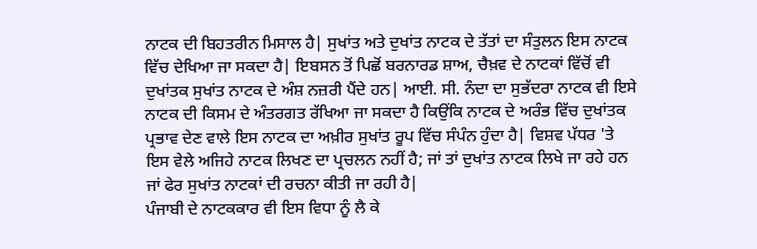ਨਾਟਕ ਦੀ ਬਿਹਤਰੀਨ ਮਿਸਾਲ ਹੈ| ਸੁਖਾਂਤ ਅਤੇ ਦੁਖਾਂਤ ਨਾਟਕ ਦੇ ਤੱਤਾਂ ਦਾ ਸੰਤੁਲਨ ਇਸ ਨਾਟਕ ਵਿੱਚ ਦੇਖਿਆ ਜਾ ਸਕਦਾ ਹੈ| ਇਬਸਨ ਤੋਂ ਪਿਛੋਂ ਬਰਨਾਰਡ ਸ਼ਾਅ, ਚੈਖ਼ਵ ਦੇ ਨਾਟਕਾਂ ਵਿੱਚੋਂ ਵੀ ਦੁਖਾਂਤਕ ਸੁਖਾਂਤ ਨਾਟਕ ਦੇ ਅੰਸ਼ ਨਜ਼ਰੀ ਪੈਂਦੇ ਹਨ| ਆਈ. ਸੀ. ਨੰਦਾ ਦਾ ਸੁਭੱਦਰਾ ਨਾਟਕ ਵੀ ਇਸੇ ਨਾਟਕ ਦੀ ਕਿਸਮ ਦੇ ਅੰਤਰਗਤ ਰੱਖਿਆ ਜਾ ਸਕਦਾ ਹੈ ਕਿਉਂਕਿ ਨਾਟਕ ਦੇ ਅਰੰਭ ਵਿੱਚ ਦੁਖਾਂਤਕ ਪ੍ਰਭਾਵ ਦੇਣ ਵਾਲੇ ਇਸ ਨਾਟਕ ਦਾ ਅਖ਼ੀਰ ਸੁਖਾਂਤ ਰੂਪ ਵਿੱਚ ਸੰਪੰਨ ਹੁੰਦਾ ਹੈ| ਵਿਸ਼ਵ ਪੱਧਰ 'ਤੇ ਇਸ ਵੇਲੇ ਅਜਿਹੇ ਨਾਟਕ ਲਿਖਣ ਦਾ ਪ੍ਰਚਲਨ ਨਹੀਂ ਹੈ; ਜਾਂ ਤਾਂ ਦੁਖਾਂਤ ਨਾਟਕ ਲਿਖੇ ਜਾ ਰਹੇ ਹਨ ਜਾਂ ਫੇਰ ਸੁਖਾਂਤ ਨਾਟਕਾਂ ਦੀ ਰਚਨਾ ਕੀਤੀ ਜਾ ਰਹੀ ਹੈ|
ਪੰਜਾਬੀ ਦੇ ਨਾਟਕਕਾਰ ਵੀ ਇਸ ਵਿਧਾ ਨੂੰ ਲੈ ਕੇ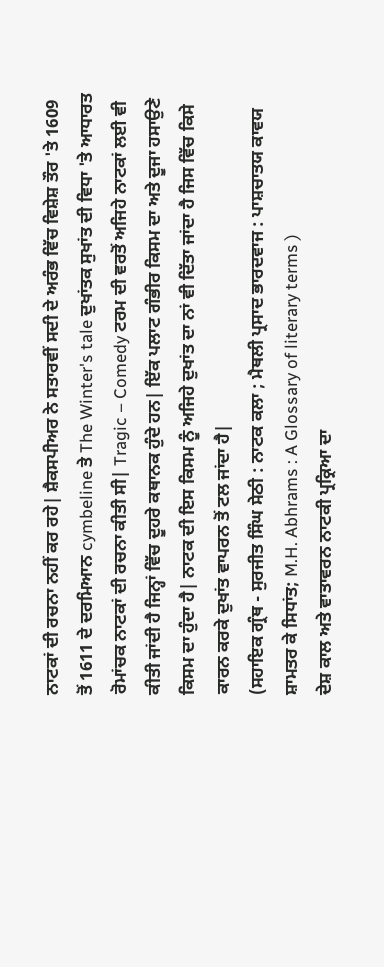ਨਾਟਕਾਂ ਦੀ ਰਚਨਾ ਨਹੀਂ ਕਰ ਰਹੇ| ਸ਼ੈਕਸਪੀਅਰ ਨੇ ਸਤਾਰਵੀਂ ਸਦੀ ਦੇ ਅਰੰਭ ਵਿੱਚ ਵਿਸ਼ੇਸ਼ ਤੌਰ 'ਤੇ 1609 ਤੋਂ 1611 ਦੇ ਦਰਮਿਆਨ cymbeline ਤੇ The Winter's tale ਦੁਖਾਂਤਕ ਸੁਖਾਂਤ ਦੀ ਵਿਧਾ 'ਤੇ ਆਧਾਰਤ ਰੋਮਾਂਚਕ ਨਾਟਕਾਂ ਦੀ ਰਚਨਾ ਕੀਤੀ ਸੀ| Tragic – Comedy ਟਰਮ ਦੀ ਵਰਤੋਂ ਅਜਿਹੇ ਨਾਟਕਾਂ ਲਈ ਵੀ ਕੀਤੀ ਜਾਂਦੀ ਹੈ ਜਿਨ੍ਹਾਂ ਵਿੱਚ ਦੂਹਰੇ ਕਥਾਨਕ ਹੁੰਦੇ ਹਨ| ਇੱਕ ਪਲਾਟ ਗੰਭੀਰ ਕਿਸਮ ਦਾ ਅਤੇ ਦੂਜਾ ਹਸਾਉਣੇ ਕਿਸਮ ਦਾ ਹੁੰਦਾ ਹੈ| ਨਾਟਕ ਦੀ ਇਸ ਕਿਸਮ ਨੂੰ ਅਜਿਹੇ ਦੁਖਾਂਤ ਦਾ ਨਾਂ ਵੀ ਦਿੱਤਾ ਜਾਂਦਾ ਹੈ ਜਿਸ ਵਿੱਚ ਕਿਸੇ ਕਾਰਨ ਕਰਕੇ ਦੁਖਾਂਤ ਵਾਪਰਨ ਤੋਂ ਟਲ ਜਾਂਦਾ ਹੈ|
(ਸਹਾਇਕ ਗ੍ਰੰਥ - ਸੁਰਜੀਤ ਸਿੰਘ ਸੇਠੀ : ਨਾਟਕ ਕਲਾ ; ਮੈਥਲੀ ਪ੍ਰਸਾਦ ਭਾਰਦਵਾਜ : ਪਾਸ਼ਚਾਤਯ ਕਾਵਯ ਸ਼ਾਮਤਰ ਕੇ ਸਿਧਾਂਤ; M.H. Abhrams : A Glossary of literary terms )
ਦੇਸ਼ ਕਾਲ ਅਤੇ ਵਾਤਾਵਰਨ ਨਾਟਕੀ ਪ੍ਰਕ੍ਰਿਆ ਦਾ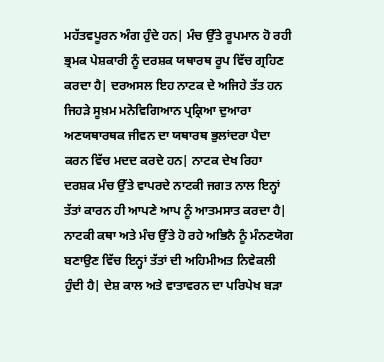ਮਹੱਤਵਪੂਰਨ ਅੰਗ ਹੁੰਦੇ ਹਨ| ਮੰਚ ਉੱਤੇ ਰੂਪਮਾਨ ਹੋ ਰਹੀ ਭ੍ਰਮਕ ਪੇਸ਼ਕਾਰੀ ਨੂੰ ਦਰਸ਼ਕ ਯਥਾਰਥ ਰੂਪ ਵਿੱਚ ਗ੍ਰਹਿਣ ਕਰਦਾ ਹੈ| ਦਰਅਸਲ ਇਹ ਨਾਟਕ ਦੇ ਅਜਿਹੇ ਤੱਤ ਹਨ ਜਿਹੜੇ ਸੂਖ਼ਮ ਮਨੋਵਿਗਿਆਨ ਪ੍ਰਕ੍ਰਿਆ ਦੁਆਰਾ ਅਣਯਥਾਰਥਕ ਜੀਵਨ ਦਾ ਯਥਾਰਥ ਭੁਲਾਂਦਰਾ ਪੈਦਾ ਕਰਨ ਵਿੱਚ ਮਦਦ ਕਰਦੇ ਹਨ| ਨਾਟਕ ਦੇਖ ਰਿਹਾ ਦਰਸ਼ਕ ਮੰਚ ਉੱਤੇ ਵਾਪਰਦੇ ਨਾਟਕੀ ਜਗਤ ਨਾਲ ਇਨ੍ਹਾਂ ਤੱਤਾਂ ਕਾਰਨ ਹੀ ਆਪਣੇ ਆਪ ਨੂੰ ਆਤਮਸਾਤ ਕਰਦਾ ਹੈ| ਨਾਟਕੀ ਕਥਾ ਅਤੇ ਮੰਚ ਉੱਤੇ ਹੋ ਰਹੇ ਅਭਿਨੈ ਨੂੰ ਮੰਨਣਯੋਗ ਬਣਾਉਣ ਵਿੱਚ ਇਨ੍ਹਾਂ ਤੱਤਾਂ ਦੀ ਅਹਿਮੀਅਤ ਨਿਵੇਕਲੀ ਹੁੰਦੀ ਹੈ| ਦੇਸ਼ ਕਾਲ ਅਤੇ ਵਾਤਾਵਰਨ ਦਾ ਪਰਿਪੇਖ ਬੜਾ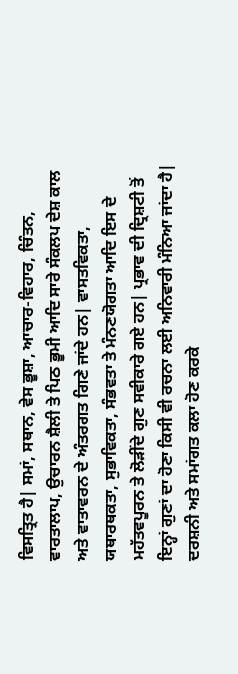ਵਿਸਤ੍ਰਿਤ ਹੈ| ਸਮਾਂ, ਸਥਾਨ, ਵੇਸ ਭੂਸ਼ਾ, ਆਚਾਰ-ਵਿਹਾਰ, ਚਿੰਤਨ, ਵਾਰਤਾਲਾਪ, ਉਚਾਰਨ ਸ਼ੈਲੀ ਤੇ ਪਿਠ ਭੂਮੀ ਆਦਿ ਸਾਰੇ ਸੰਕਲਪ ਦੇਸ਼ ਕਾਲ ਅਤੇ ਵਾਤਾਵਰਨ ਦੇ ਅੰਤਰਗਤ ਗਿਣੇ ਜਾਂਦੇ ਹਨ| ਵਾਸਤਵਿਕਤਾ, ਯਥਾਰਥਕਤਾ, ਸੁਭਾਵਿਕਤਾ, ਸੰਭਵਤਾ ਤੇ ਮੰਨਣਯੋਗਤਾ ਆਦਿ ਇਸ ਦੇ ਮਹੱਤਵਪੂਰਨ ਤੇ ਲੋੜੀਂਦੇ ਗੁਣ ਸਵੀਕਾਰੇ ਗਏ ਹਨ| ਪ੍ਰਭਾਵ ਦੀ ਦ੍ਰਿਸ਼ਟੀ ਤੋਂ ਇਨ੍ਹਾਂ ਗੁਣਾਂ ਦਾ ਹੋਣਾ ਕਿਸੀ ਵੀ ਰਚਨਾ ਲਈ ਅਨਿਵਾਰੀ ਮੰਨਿਆ ਜਾਂਦਾ ਹੈ| ਦਰਸ਼ਨੀ ਅਤੇ ਸਮਾਂਗਤ ਕਲਾ ਹੋਣ ਕਰਕੇ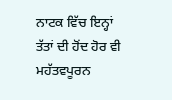ਨਾਟਕ ਵਿੱਚ ਇਨ੍ਹਾਂ ਤੱਤਾਂ ਦੀ ਹੋਂਦ ਹੋਰ ਵੀ ਮਹੱਤਵਪੂਰਨ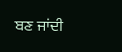ਬਣ ਜਾਂਦੀ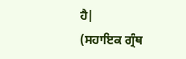ਹੈ|
(ਸਹਾਇਕ ਗ੍ਰੰਥ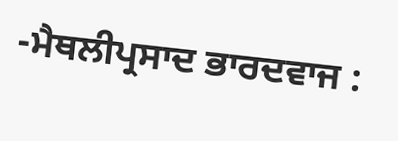-ਮੈਥਲੀਪ੍ਰਸਾਦ ਭਾਰਦਵਾਜ :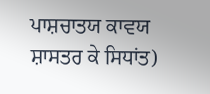ਪਾਸ਼ਚਾਤਯ ਕਾਵਯ ਸ਼ਾਸਤਰ ਕੇ ਸਿਧਾਂਤ)